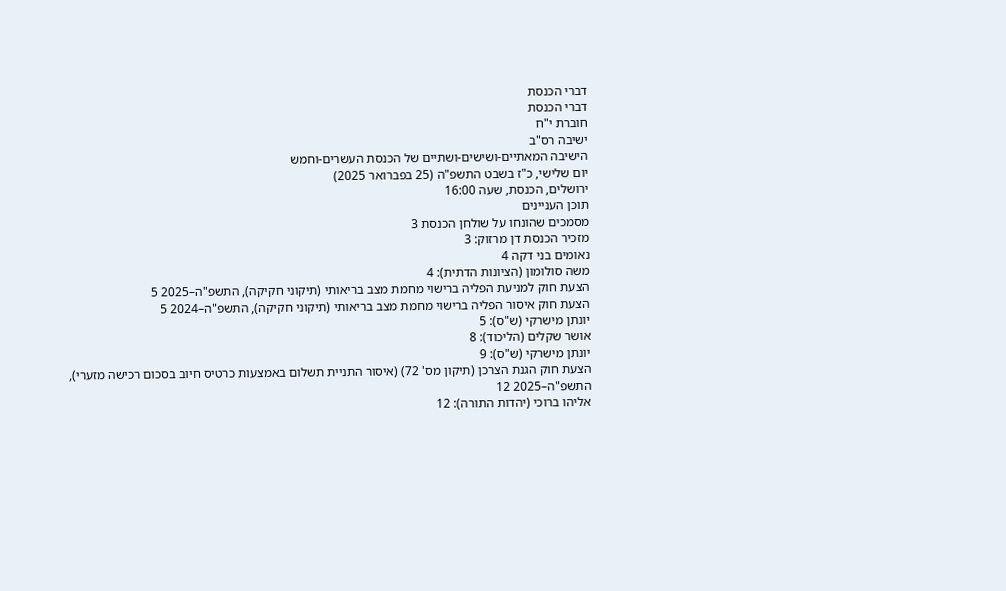דברי הכנסת
דברי הכנסת
חוברת י"ח
ישיבה רס"ב
הישיבה המאתיים-ושישים-ושתיים של הכנסת העשרים-וחמש
יום שלישי, כ"ז בשבט התשפ"ה (25 בפברואר 2025)
ירושלים, הכנסת, שעה 16:00
תוכן העניינים
מסמכים שהונחו על שולחן הכנסת 3
מזכיר הכנסת דן מרזוק: 3
נאומים בני דקה 4
משה סולומון (הציונות הדתית): 4
הצעת חוק למניעת הפליה ברישוי מחמת מצב בריאותי (תיקוני חקיקה), התשפ"ה–2025 5
הצעת חוק איסור הפליה ברישוי מחמת מצב בריאותי (תיקוני חקיקה), התשפ"ה–2024 5
יונתן מישרקי (ש"ס): 5
אושר שקלים (הליכוד): 8
יונתן מישרקי (ש"ס): 9
הצעת חוק הגנת הצרכן (תיקון מס' 72) (איסור התניית תשלום באמצעות כרטיס חיוב בסכום רכישה מזערי), התשפ"ה–2025 12
אליהו ברוכי (יהדות התורה): 12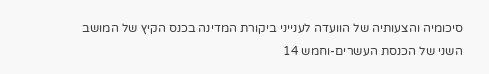סיכומיה והצעותיה של הוועדה לענייני ביקורת המדינה בכנס הקיץ של המושב השני של הכנסת העשרים-וחמש 14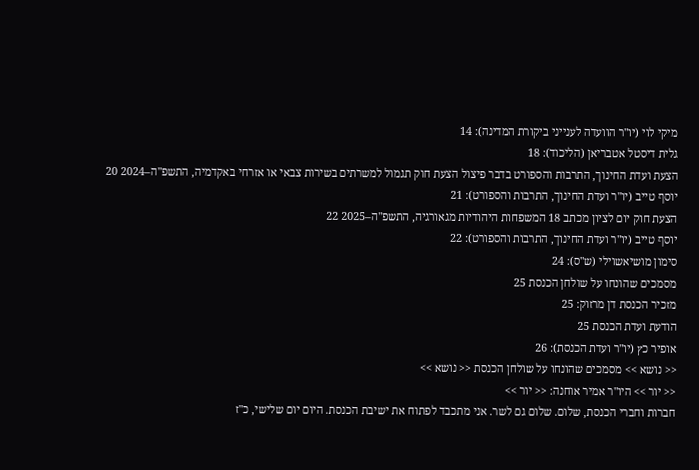מיקי לוי (יו"ר הוועדה לענייני ביקורת המדינה): 14
גלית דיסטל אטבריאן (הליכוד): 18
הצעת ועדת החינוך, התרבות והספורט בדבר פיצול הצעת חוק תגמול למשרתים בשירות צבאי או אזרחי באקדמיה, התשפ"ה–2024 20
יוסף טייב (יו"ר ועדת החינוך, התרבות והספורט): 21
הצעת חוק יום לציון מכתב 18 המשפחות היהודיות מגאורגיה, התשפ"ה–2025 22
יוסף טייב (יו"ר ועדת החינוך, התרבות והספורט): 22
סימון מושיאשוילי (ש"ס): 24
מסמכים שהונחו על שולחן הכנסת 25
מזכיר הכנסת דן מרזוק: 25
הודעת ועדת הכנסת 25
אופיר כץ (יו"ר ועדת הכנסת): 26
<< נושא >> מסמכים שהונחו על שולחן הכנסת << נושא >>
<< יור >> היו"ר אמיר אוחנה: << יור >>
חברות וחברי הכנסת, שלום. שלום גם לשר. אני מתכבד לפתוח את ישיבת הכנסת. היום יום שלישי, כ"ז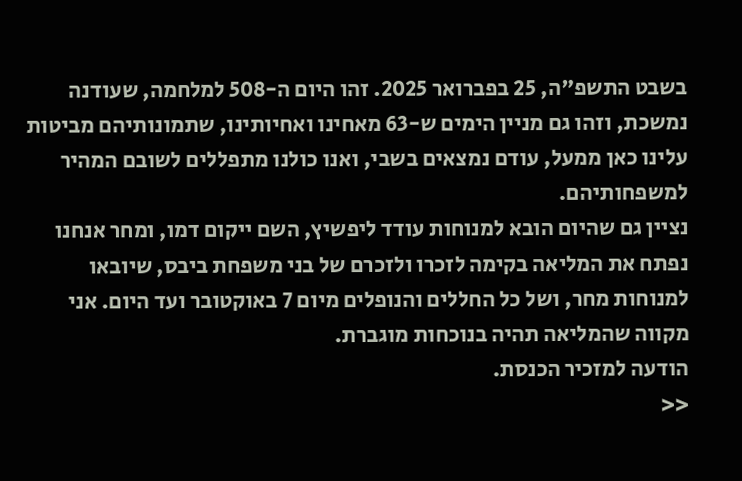בשבט התשפ"ה, 25 בפברואר 2025. זהו היום ה-508 למלחמה, שעודנה נמשכת, וזהו גם מניין הימים ש-63 מאחינו ואחיותינו, שתמונותיהם מביטות עלינו כאן ממעל, עודם נמצאים בשבי, ואנו כולנו מתפללים לשובם המהיר למשפחותיהם.
נציין גם שהיום הובא למנוחות עודד ליפשיץ, השם ייקום דמו, ומחר אנחנו נפתח את המליאה בקימה לזכרו ולזכרם של בני משפחת ביבס, שיובאו למנוחות מחר, ושל כל החללים והנופלים מיום 7 באוקטובר ועד היום. אני מקווה שהמליאה תהיה בנוכחות מוגברת.
הודעה למזכיר הכנסת.
<<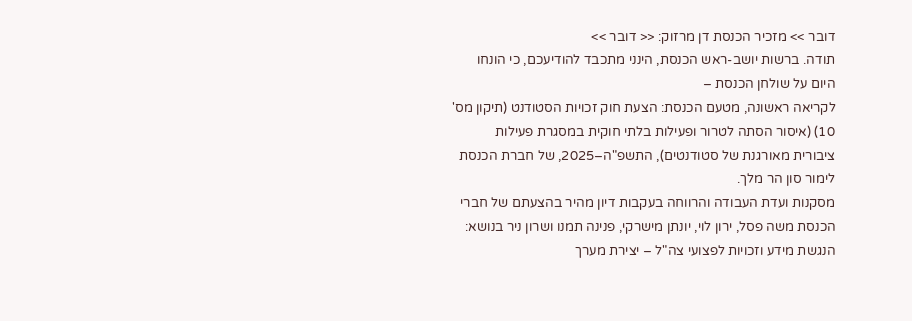דובר >> מזכיר הכנסת דן מרזוק: << דובר >>
תודה. ברשות יושב-ראש הכנסת, הינני מתכבד להודיעכם, כי הונחו היום על שולחן הכנסת –
לקריאה ראשונה, מטעם הכנסת: הצעת חוק זכויות הסטודנט (תיקון מס' 10) (איסור הסתה לטרור ופעילות בלתי חוקית במסגרת פעילות ציבורית מאורגנת של סטודנטים), התשפ"ה–2025, של חברת הכנסת לימור סון הר מלך.
מסקנות ועדת העבודה והרווחה בעקבות דיון מהיר בהצעתם של חברי הכנסת משה פסל, ירון לוי, יונתן מישרקי, פנינה תמנו ושרון ניר בנושא: הנגשת מידע וזכויות לפצועי צה"ל – יצירת מערך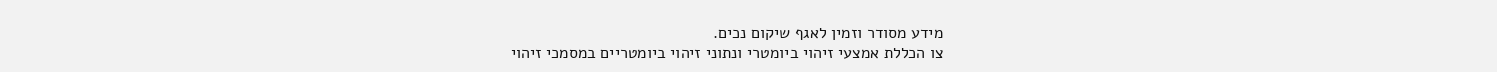מידע מסודר וזמין לאגף שיקום נכים.
צו הכללת אמצעי זיהוי ביומטרי ונתוני זיהוי ביומטריים במסמכי זיהוי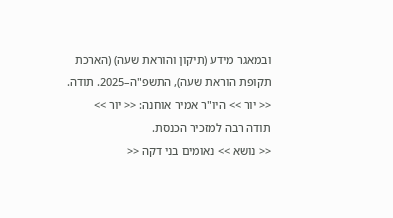ובמאגר מידע (תיקון והוראת שעה) (הארכת תקופת הוראת שעה), התשפ"ה–2025. תודה.
<< יור >> היו"ר אמיר אוחנה: << יור >>
תודה רבה למזכיר הכנסת.
<< נושא >> נאומים בני דקה <<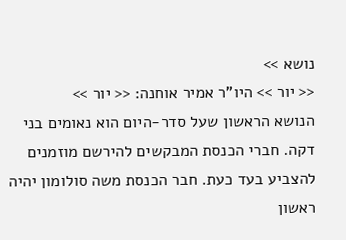נושא >>
<< יור >> היו"ר אמיר אוחנה: << יור >>
הנושא הראשון שעל סדר-היום הוא נאומים בני דקה. חברי הכנסת המבקשים להירשם מוזמנים להצביע בעד כעת. חבר הכנסת משה סולומון יהיה ראשון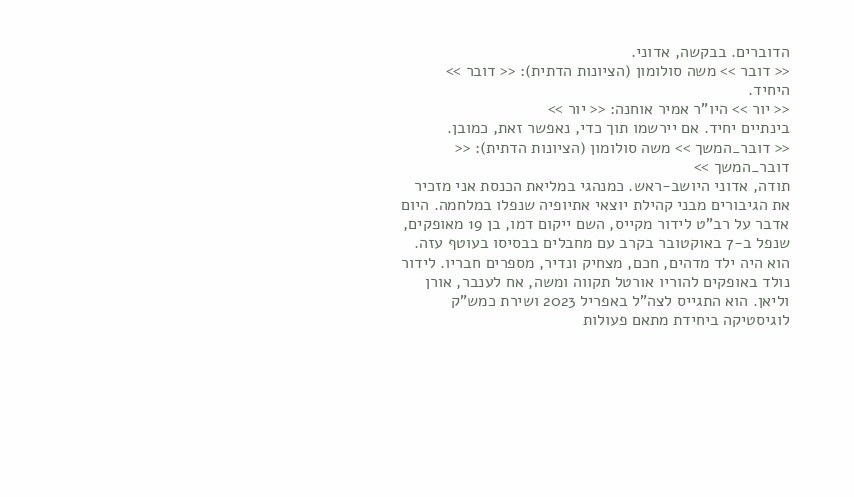הדוברים. בבקשה, אדוני.
<< דובר >> משה סולומון (הציונות הדתית): << דובר >>
היחיד.
<< יור >> היו"ר אמיר אוחנה: << יור >>
בינתיים יחיד. אם יירשמו תוך כדי, נאפשר זאת, כמובן.
<< דובר_המשך >> משה סולומון (הציונות הדתית): << דובר_המשך >>
תודה, אדוני היושב-ראש. כמנהגי במליאת הכנסת אני מזכיר את הגיבורים מבני קהילת יוצאי אתיופיה שנפלו במלחמה. היום אדבר על רב"ט לידור מקייס, השם ייקום דמו, בן 19 מאופקים, שנפל ב-7 באוקטובר בקרב עם מחבלים בבסיסו בעוטף עזה. הוא היה ילד מדהים, חכם, מצחיק ונדיר, מספרים חבריו. לידור נולד באופקים להוריו אורטל תקווה ומשה, אח לענבר, אורן וליאן. הוא התגייס לצה"ל באפריל 2023 ושירת כמש"ק לוגיסטיקה ביחידת מתאם פעולות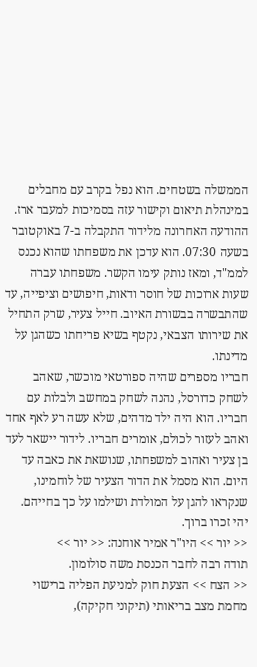הממשלה בשטחים. הוא נפל בקרב עם מחבלים במינהלת תיאום וקישור עזה בסמיכות למעבר ארז.
ההודעה האחרונה מלידור התקבלה ב-7 באוקטובר בשעה 07:30. הוא עדכן את משפחתו שהוא נכנס לממ"ד, ומאז נותק עימו הקשר. משפחתו עברה שעות ארוכות של חוסר ודאות, חיפושים וציפייה, עד שהתבשרה בבשורת האיוב. חייל צעיר, שרק התחיל את שירותו הצבאי, נקטף בשיא פריחתו כשהגן על מדינתו.
חבריו מספרים שהיה ספורטאי מוכשר, שאהב לשחק כדורסל, נהנה לשחק במחשב ולבלות עם חבריו. הוא היה ילד מדהים, שלא עשה רע לאף אחד ואהב לעזור לכולם, אומרים חבריו. לידור יישאר לעד בן צעיר ואהוב למשפחתו, שנושאת את כאבה עד היום. הוא מסמל את הדור הצעיר של לוחמינו, שנקראו להגן על המולדת ושילמו על כך בחייהם. יהי זכרו ברוך.
<< יור >> היו"ר אמיר אוחנה: << יור >>
תודה רבה לחבר הכנסת משה סולומון.
<< הצח >> הצעת חוק למניעת הפליה ברישוי מחמת מצב בריאותי (תיקוני חקיקה),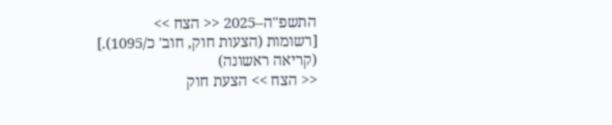התשפ"ה–2025 << הצח >>
[רשומות (הצעות חוק, חוב' כ/1095).]
(קריאה ראשונה)
<< הצח >> הצעת חוק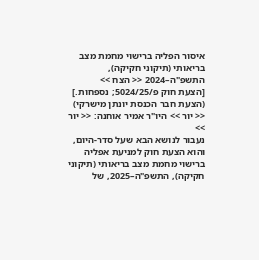איסור הפליה ברישוי מחמת מצב בריאותי (תיקוני חקיקה), התשפ"ה–2024 << הצח >>
[הצעת חוק פ/5024/25; נספחות.]
(הצעת חבר הכנסת יונתן מישרקי)
<< יור >> היו"ר אמיר אוחנה: << יור >>
נעבור לנושא הבא שעל סדר-היום, והוא הצעת חוק למניעת אפליה ברישוי מחמת מצב בריאותי (תיקוני חקיקה), התשפ"ה–2025, של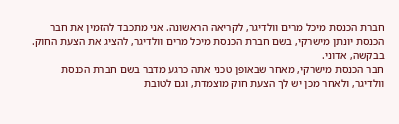חברת הכנסת מיכל מרים וולדיגר, לקריאה הראשונה. אני מתכבד להזמין את חבר הכנסת יונתן מישרקי, בשם חברת הכנסת מיכל מרים וולדיגר, להציג את הצעת החוק. בבקשה, אדוני.
חבר הכנסת מישרקי, מאחר שבאופן טכני אתה כרגע מדבר בשם חברת הכנסת וולדיגר, ולאחר מכן יש לך הצעת חוק מוצמדת, וגם לטובת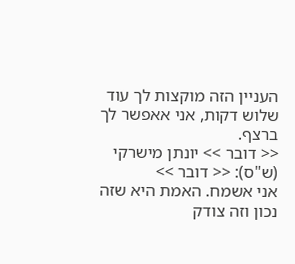העניין הזה מוקצות לך עוד שלוש דקות, אני אאפשר לך ברצף.
<< דובר >> יונתן מישרקי (ש"ס): << דובר >>
אני אשמח. האמת היא שזה נכון וזה צודק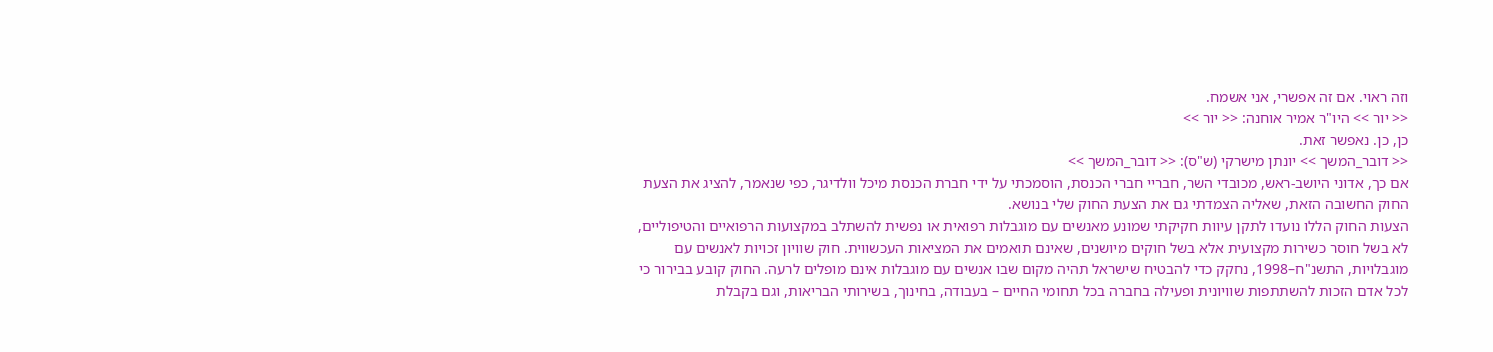וזה ראוי. אם זה אפשרי, אני אשמח.
<< יור >> היו"ר אמיר אוחנה: << יור >>
כן, כן. נאפשר זאת.
<< דובר_המשך >> יונתן מישרקי (ש"ס): << דובר_המשך >>
אם כך, אדוני היושב-ראש, מכובדי השר, חבריי חברי הכנסת, הוסמכתי על ידי חברת הכנסת מיכל וולדיגר, כפי שנאמר, להציג את הצעת החוק החשובה הזאת, שאליה הצמדתי גם את הצעת החוק שלי בנושא.
הצעות החוק הללו נועדו לתקן עיוות חקיקתי שמונע מאנשים עם מוגבלות רפואית או נפשית להשתלב במקצועות הרפואיים והטיפוליים, לא בשל חוסר כשירות מקצועית אלא בשל חוקים מיושנים, שאינם תואמים את המציאות העכשווית. חוק שוויון זכויות לאנשים עם מוגבלויות, התשנ"ח–1998, נחקק כדי להבטיח שישראל תהיה מקום שבו אנשים עם מוגבלות אינם מופלים לרעה. החוק קובע בבירור כי לכל אדם הזכות להשתתפות שוויונית ופעילה בחברה בכל תחומי החיים – בעבודה, בחינוך, בשירותי הבריאות, וגם בקבלת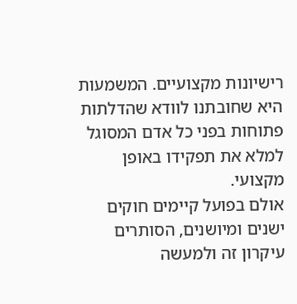רישיונות מקצועיים. המשמעות היא שחובתנו לוודא שהדלתות פתוחות בפני כל אדם המסוגל למלא את תפקידו באופן מקצועי.
אולם בפועל קיימים חוקים ישנים ומיושנים, הסותרים עיקרון זה ולמעשה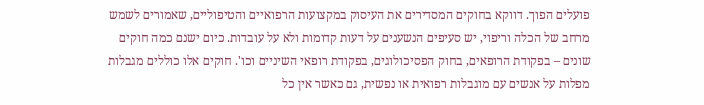פועלים הפוך. דווקא בחוקים המסדירים את העיסוק במקצועות הרפואיים והטיפוליים, שאמורים לשמש מרחב של הכלה וריפוי, יש סעיפים הנשענים על דעות קדומות ולא על עובדות. כיום ישנם כמה חוקים שונים – בפקודת הרופאים, בחוק הפסיכולוגים, בפקודת רופאי השיניים וכו'. חוקים אלו כוללים מגבלות מפלות על אנשים עם מוגבלות רפואית או נפשית, גם כאשר אין כל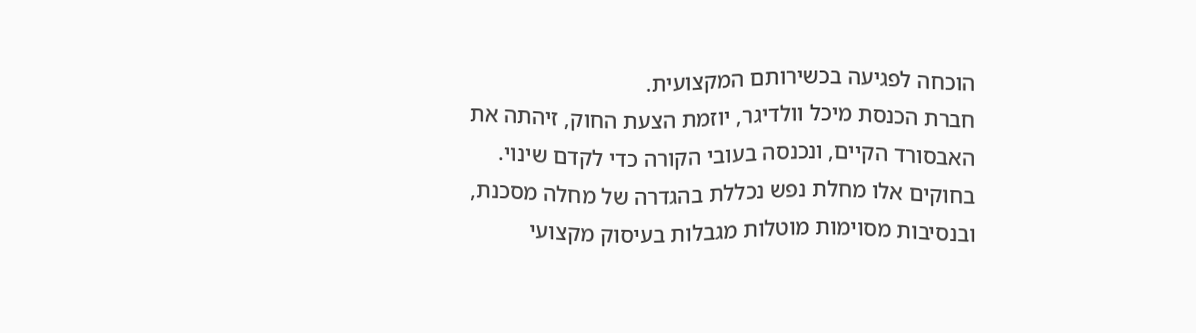הוכחה לפגיעה בכשירותם המקצועית.
חברת הכנסת מיכל וולדיגר, יוזמת הצעת החוק, זיהתה את האבסורד הקיים, ונכנסה בעובי הקורה כדי לקדם שינוי. בחוקים אלו מחלת נפש נכללת בהגדרה של מחלה מסכנת, ובנסיבות מסוימות מוטלות מגבלות בעיסוק מקצועי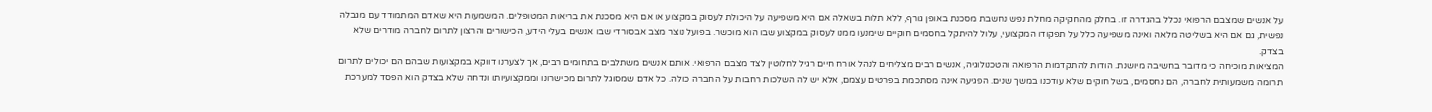על אנשים שמצבם הרפואי נכלל בהגדרה זו. בחלק מהחקיקה מחלת נפש נחשבת מסכנת באופן גורף, ללא תלות בשאלה אם היא משפיעה על היכולת לעסוק במקצוע או אם היא מסכנת את בריאות המטופלים. המשמעות היא שאדם המתמודד עם מגבלה נפשית, גם אם היא בשליטה מלאה ואינה משפיעה כלל על תפקודו המקצועי, עלול להיתקל בחסמים חוקיים שימנעו ממנו לעסוק במקצוע שבו הוא מוכשר. בפועל נוצר מצב אבסורדי שבו אנשים בעלי הידע, הכישורים והרצון לתרום לחברה מודרים שלא בצדק.
המציאות מוכיחה כי מדובר בחשיבה מיושנת. הודות להתקדמות הרפואה והטכנולוגיה, אנשים רבים מצליחים לנהל אורח חיים רגיל לחלוטין לצד מצבם הרפואי. אותם אנשים משתלבים בתחומים רבים, אך לצערנו דווקא במקצועות שבהם הם יכולים לתרום תרומה משמעותית לחברה, הם נחסמים, בשל חוקים שלא עודכנו במשך שנים. הפגיעה אינה מסתכמת בפרטים עצמם, אלא יש לה השלכות רחבות על החברה כולה. כל אדם שמסוגל לתרום מכישרונו וממקצועיותו ונדחה שלא בצדק הוא הפסד למערכת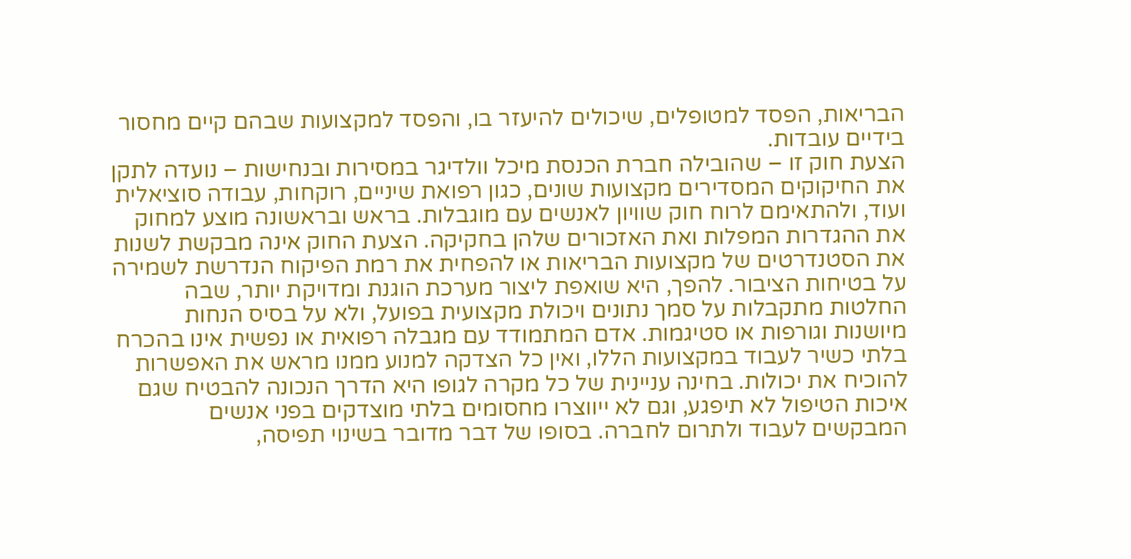הבריאות, הפסד למטופלים, שיכולים להיעזר בו, והפסד למקצועות שבהם קיים מחסור בידיים עובדות.
הצעת חוק זו – שהובילה חברת הכנסת מיכל וולדיגר במסירות ובנחישות – נועדה לתקן את החיקוקים המסדירים מקצועות שונים, כגון רפואת שיניים, רוקחות, עבודה סוציאלית ועוד, ולהתאימם לרוח חוק שוויון לאנשים עם מוגבלות. בראש ובראשונה מוצע למחוק את ההגדרות המפלות ואת האזכורים שלהן בחקיקה. הצעת החוק אינה מבקשת לשנות את הסטנדרטים של מקצועות הבריאות או להפחית את רמת הפיקוח הנדרשת לשמירה על בטיחות הציבור. להפך, היא שואפת ליצור מערכת הוגנת ומדויקת יותר, שבה החלטות מתקבלות על סמך נתונים ויכולת מקצועית בפועל, ולא על בסיס הנחות מיושנות וגורפות או סטיגמות. אדם המתמודד עם מגבלה רפואית או נפשית אינו בהכרח בלתי כשיר לעבוד במקצועות הללו, ואין כל הצדקה למנוע ממנו מראש את האפשרות להוכיח את יכולות. בחינה עניינית של כל מקרה לגופו היא הדרך הנכונה להבטיח שגם איכות הטיפול לא תיפגע, וגם לא ייווצרו מחסומים בלתי מוצדקים בפני אנשים המבקשים לעבוד ולתרום לחברה. בסופו של דבר מדובר בשינוי תפיסה,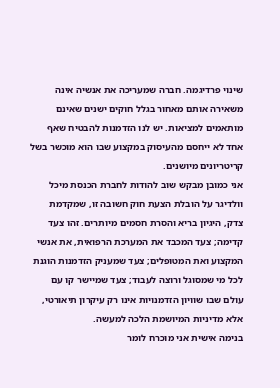שינוי פרדיגמה. חברה שמעריכה את אנשיה אינה משאירה אותם מאחור בגלל חוקים ישנים שאינם מותאמים למציאות. יש לנו הזדמנות להבטיח שאף אחד לא ייחסם מהעיסוק במקצוע שבו הוא מוכשר בשל קריטריונים מיושנים.
אני כמובן מבקש שוב להודות לחברת הכנסת מיכל וולדיגר על הובלת הצעת חוק חשובה זו, שמקדמת צדק, היגיון בריא והסרת חסמים מיותרים. זהו צעד קדימה; צעד המכבד את המערכת הרפואית, את אנשי המקצוע ואת המטופלים; צעד שמעניק הזדמנות הוגנת לכל מי שמסוגל ורוצה לעבוד; צעד שמיישר קו עם עולם שבו שוויון הזדמנויות אינו רק עיקרון תיאורטי, אלא מדיניות המיושמת הלכה למעשה.
בנימה אישית אני מוכרח לומר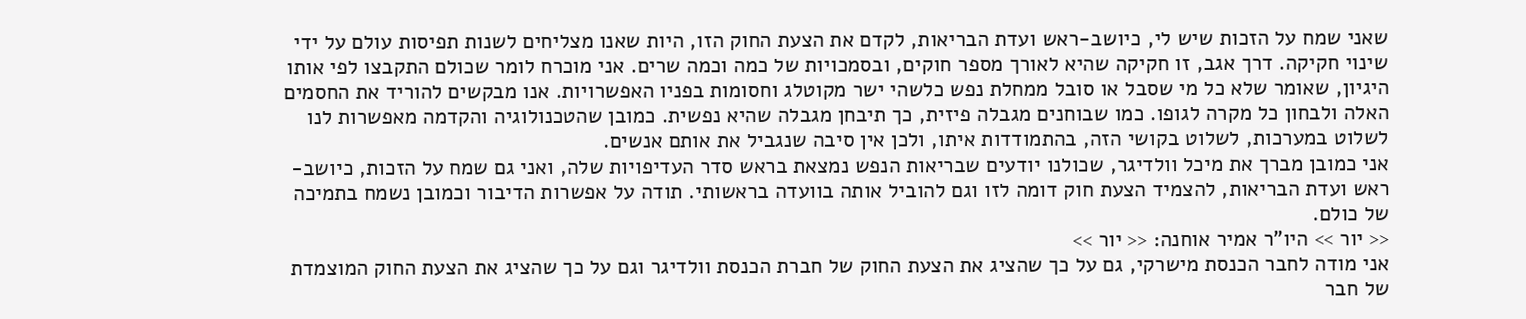שאני שמח על הזכות שיש לי, כיושב-ראש ועדת הבריאות, לקדם את הצעת החוק הזו, היות שאנו מצליחים לשנות תפיסות עולם על ידי שינוי חקיקה. דרך אגב, זו חקיקה שהיא לאורך מספר חוקים, ובסמכויות של כמה וכמה שרים. אני מוכרח לומר שכולם התקבצו לפי אותו היגיון, שאומר שלא כל מי שסבל או סובל ממחלת נפש כלשהי ישר מקוטלג וחסומות בפניו האפשרויות. אנו מבקשים להוריד את החסמים האלה ולבחון כל מקרה לגופו. כמו שבוחנים מגבלה פיזית, כך תיבחן מגבלה שהיא נפשית. כמובן שהטכנולוגיה והקדמה מאפשרות לנו לשלוט במערכות, לשלוט בקושי הזה, בהתמודדות איתו, ולכן אין סיבה שנגביל את אותם אנשים.
אני כמובן מברך את מיכל וולדיגר, שכולנו יודעים שבריאות הנפש נמצאת בראש סדר העדיפויות שלה, ואני גם שמח על הזכות, כיושב-ראש ועדת הבריאות, להצמיד הצעת חוק דומה לזו וגם להוביל אותה בוועדה בראשותי. תודה על אפשרות הדיבור וכמובן נשמח בתמיכה של כולם.
<< יור >> היו"ר אמיר אוחנה: << יור >>
אני מודה לחבר הכנסת מישרקי, גם על כך שהציג את הצעת החוק של חברת הכנסת וולדיגר וגם על כך שהציג את הצעת החוק המוצמדת של חבר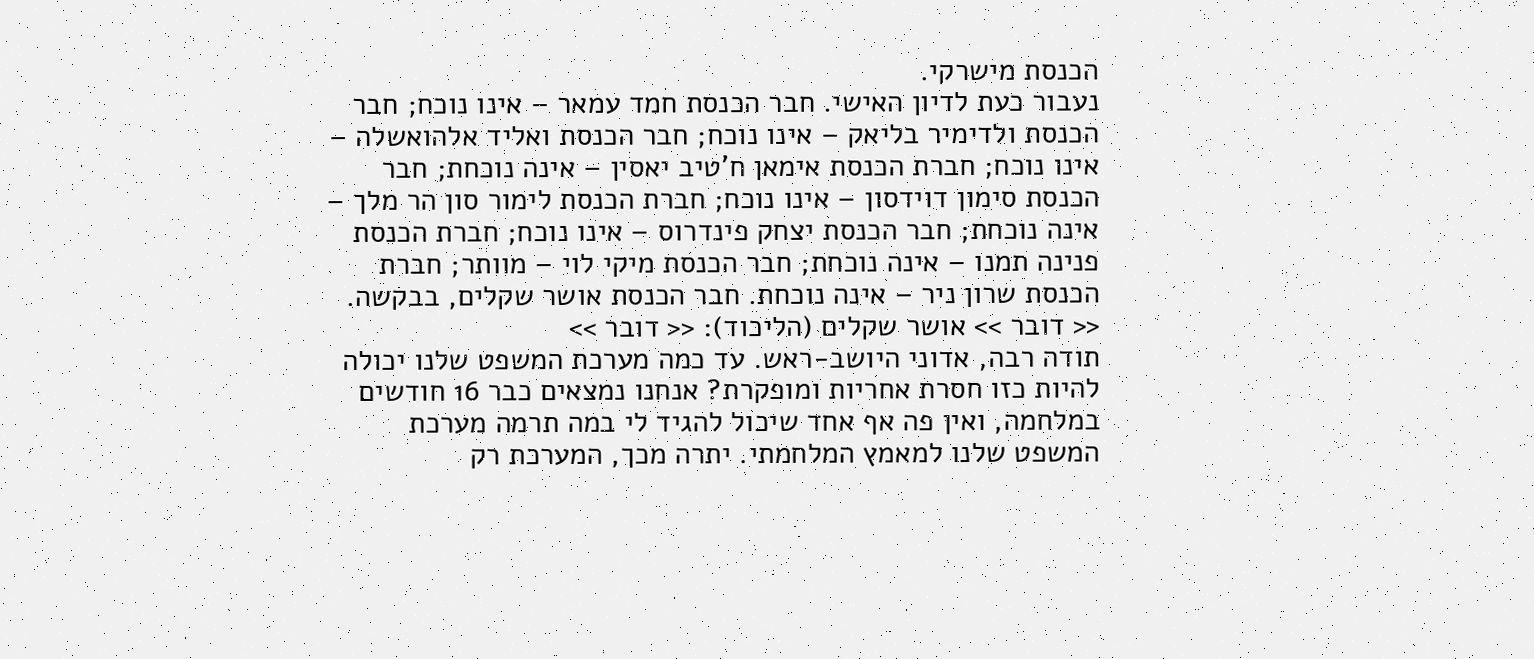הכנסת מישרקי.
נעבור כעת לדיון האישי. חבר הכנסת חמד עמאר – אינו נוכח; חבר הכנסת ולדימיר בליאק – אינו נוכח; חבר הכנסת ואליד אלהואשלה – אינו נוכח; חברת הכנסת אימאן ח'טיב יאסין – אינה נוכחת; חבר הכנסת סימון דוידסון – אינו נוכח; חברת הכנסת לימור סון הר מלך – אינה נוכחת; חבר הכנסת יצחק פינדרוס – אינו נוכח; חברת הכנסת פנינה תמנו – אינה נוכחת; חבר הכנסת מיקי לוי – מוותר; חברת הכנסת שרון ניר – אינה נוכחת. חבר הכנסת אושר שקלים, בבקשה.
<< דובר >> אושר שקלים (הליכוד): << דובר >>
תודה רבה, אדוני היושב-ראש. עד כמה מערכת המשפט שלנו יכולה להיות כזו חסרת אחריות ומופקרת? אנחנו נמצאים כבר 16 חודשים במלחמה, ואין פה אף אחד שיכול להגיד לי במה תרמה מערכת המשפט שלנו למאמץ המלחמתי. יתרה מכך, המערכת רק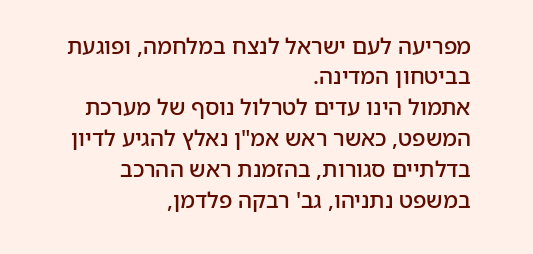מפריעה לעם ישראל לנצח במלחמה, ופוגעת בביטחון המדינה.
אתמול הינו עדים לטרלול נוסף של מערכת המשפט, כאשר ראש אמ"ן נאלץ להגיע לדיון בדלתיים סגורות, בהזמנת ראש ההרכב במשפט נתניהו, גב' רבקה פלדמן,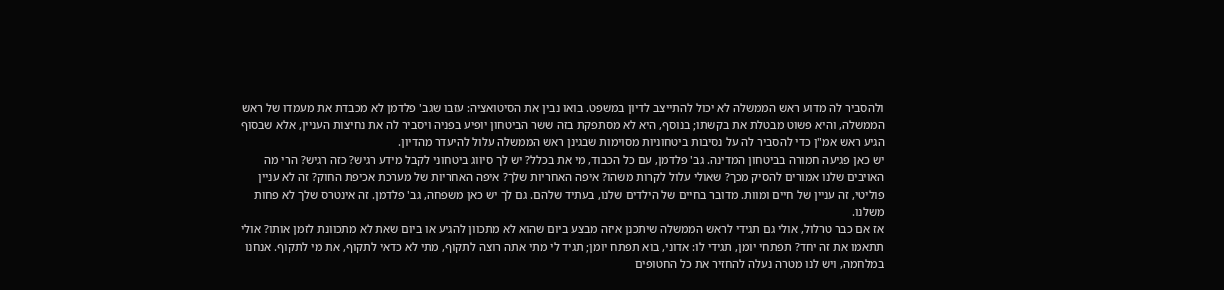ולהסביר לה מדוע ראש הממשלה לא יכול להתייצב לדיון במשפט. בואו נבין את הסיטואציה: עזבו שגב' פלדמן לא מכבדת את מעמדו של ראש הממשלה, והיא פשוט מבטלת את בקשתו; בנוסף, היא לא מסתפקת בזה ששר הביטחון יופיע בפניה ויסביר לה את נחיצות העניין, אלא שבסוף הגיע ראש אמ"ן כדי להסביר לה על נסיבות ביטחוניות מסוימות שבגינן ראש הממשלה עלול להיעדר מהדיון.
יש כאן פגיעה חמורה בביטחון המדינה. גב' פלדמן, עם כל הכבוד, מי את בכלל? יש לך סיווג ביטחוני לקבל מידע רגיש? כזה רגיש? הרי מה האויבים שלנו אמורים להסיק מכך? שאולי עלול לקרות משהו? איפה האחריות שלך? איפה האחריות של מערכת אכיפת החוק? זה לא עניין פוליטי, זה עניין של חיים ומוות. מדובר בחיים של הילדים שלנו, בעתיד שלהם. גם לך יש כאן משפחה, גב' פלדמן. זה אינטרס שלך לא פחות משלנו.
אז אם כבר טרלול, אולי גם תגידי לראש הממשלה שיתכנן איזה מבצע ביום שהוא לא מתכוון להגיע או ביום שאת לא מתכוונת לזמן אותו? אולי תתאמו את זה יחד? תפתחי יומן, תגידי לו: אדוני, בוא תפתח יומן; תגיד לי מתי אתה רוצה לתקוף, מתי לא כדאי לתקוף, את מי לתקוף. אנחנו במלחמה, ויש לנו מטרה נעלה להחזיר את כל החטופים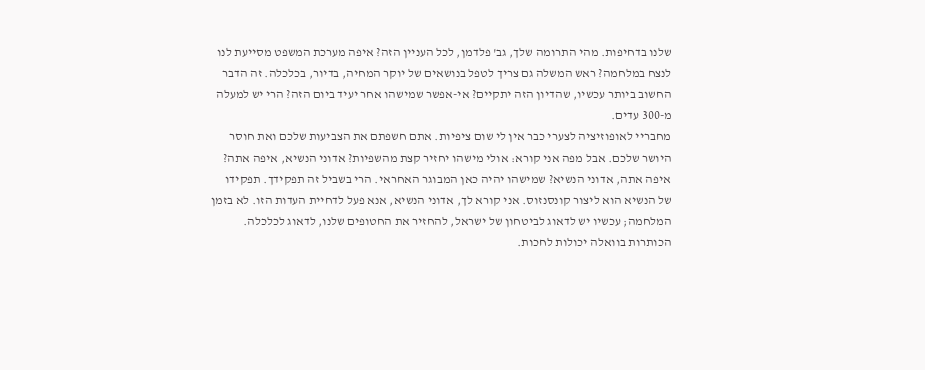שלנו בדחיפות. מהי התרומה שלך, גב' פלדמן, לכל העניין הזה? איפה מערכת המשפט מסייעת לנו לנצח במלחמה? ראש המשלה גם צריך לטפל בנושאים של יוקר המחיה, בדיור, בכלכלה. זה הדבר החשוב ביותר עכשיו, שהדיון הזה יתקיים? אי-אפשר שמישהו אחר יעיד ביום הזה? הרי יש למעלה מ-300 עדים.
מחבריי לאופוזיציה לצערי כבר אין לי שום ציפיות. אתם חשפתם את הצביעות שלכם ואת חוסר היושר שלכם. אבל מפה אני קורא: אולי מישהו יחזיר קצת מהשפיות? אדוני הנשיא, איפה אתה? איפה אתה, אדוני הנשיא? שמישהו יהיה כאן המבוגר האחראי. הרי בשביל זה תפקידך. תפקידו של הנשיא הוא ליצור קונסנזוס. אני קורא לך, אדוני הנשיא, אנא פעל לדחיית העדות הזו. לא בזמן המלחמה; עכשיו יש לדאוג לביטחון של ישראל, להחזיר את החטופים שלנו, לדאוג לכלכלה. הכותרות בוואלה יכולות לחכות.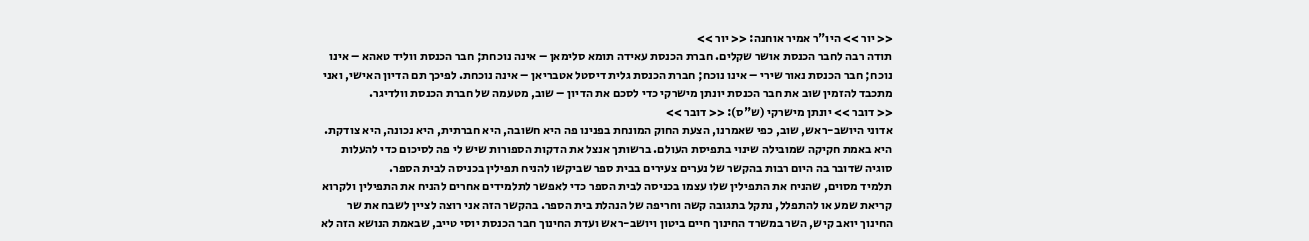<< יור >> היו"ר אמיר אוחנה: << יור >>
תודה רבה לחבר הכנסת אושר שקלים. חברת הכנסת עאידה תומא סלימאן – אינה נוכחת; חבר הכנסת ווליד טאהא – אינו נוכח; חבר הכנסת נאור שירי – אינו נוכח; חברת הכנסת גלית דיסטל אטבריאן – אינה נוכחת. לפיכך תם הדיון האישי, ואני מתכבד להזמין שוב את חבר הכנסת יונתן מישרקי כדי לסכם את הדיון – שוב, מטעמה של חברת הכנסת וולדיגר.
<< דובר >> יונתן מישרקי (ש"ס): << דובר >>
אדוני היושב-ראש, שוב, כפי שאמרנו, הצעת החוק המונחת בפנינו פה היא חשובה, היא חברתית, היא נכונה, היא צודקת. היא באמת חקיקה שמובילה שינוי בתפיסת העולם. ברשותך אנצל את הדקות הספורות שיש לי פה לסיכום כדי להעלות סוגיה שדובר בה היום רבות בהקשר של נערים צעירים בבית ספר שביקשו להניח תפילין בכניסה לבית הספר.
תלמיד מסוים, שהניח את התפילין שלו עצמו בכניסה לבית הספר כדי לאפשר לתלמידים אחרים להניח את התפילין ולקרוא קריאת שמע או להתפלל, נתקל בתגובה קשה וחריפה של הנהלת בית הספר. בהקשר הזה אני רוצה לציין לשבח את שר החינוך יואב קיש, השר במשרד החינוך חיים ביטון ויושב-ראש ועדת החינוך חבר הכנסת יוסי טייב, שבאמת הנושא הזה לא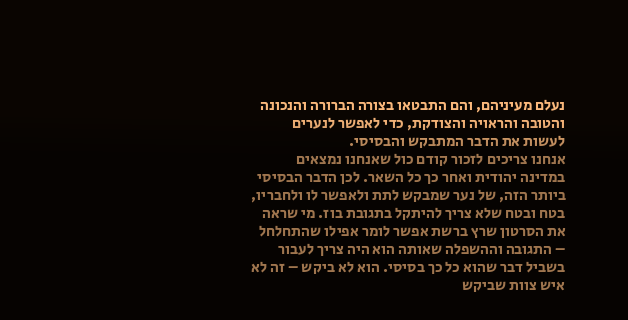נעלם מעיניהם, והם התבטאו בצורה הברורה והנכונה והטובה והראויה והצודקת, כדי לאפשר לנערים לעשות את הדבר המתבקש והבסיסי.
אנחנו צריכים לזכור קודם כול שאנחנו נמצאים במדינה יהודית ואחר כך כל השאר. לכן הדבר הבסיסי ביותר הזה, של נער שמבקש לתת ולאפשר לו ולחבריו, בטח ובטח שלא צריך להיתקל בתגובת בוז. מי שראה את הסרטון שרץ ברשת אפשר לומר אפילו שהתחלחל – התגובה וההשפלה שאותה הוא היה צריך לעבור בשביל דבר שהוא כל כך בסיסי. הוא לא ביקש – זה לא איש צוות שביקש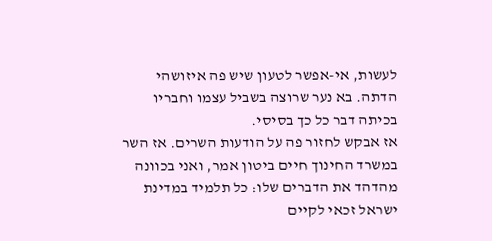לעשות, אי-אפשר לטעון שיש פה איזושהי הדתה. בא נער שרוצה בשביל עצמו וחבריו בכיתה דבר כל כך בסיסי.
אז אבקש לחזור פה על הודעות השרים. אז השר במשרד החינוך חיים ביטון אמר, ואני בכוונה מהדהד את הדברים שלו: כל תלמיד במדינת ישראל זכאי לקיים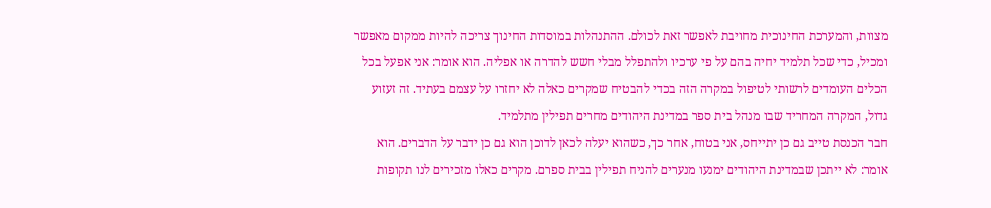מצוות, והמערכת החינוכית מחויבת לאפשר זאת לכולם. ההתנהלות במוסדות החינוך צריכה להיות ממקום מאפשר ומכיל, כדי שכל תלמיד יחיה בהם על פי ערכיו ולהתפלל מבלי חשש להדרה או אפליה. הוא אומר: אני אפעל בכל הכלים העומדים לרשותי לטיפול במקרה הזה בכדי להבטיח שמקרים כאלה לא יחזרו על עצמם בעתיד. זה זעזוע גדול, המקרה המחריד שבו מנהל בית ספר במדינת היהודים מחרים תפילין מתלמיד.
חבר הכנסת טייב גם כן יתייחס, אני בטוח, אחר כך, כשהוא יעלה לכאן לדוכן הוא גם כן ידבר על הדברים. הוא אומר: לא ייתכן שבמדינת היהודים ימנעו מנערים להניח תפילין בבית ספרם. מקרים כאלו מזכירים לנו תקופות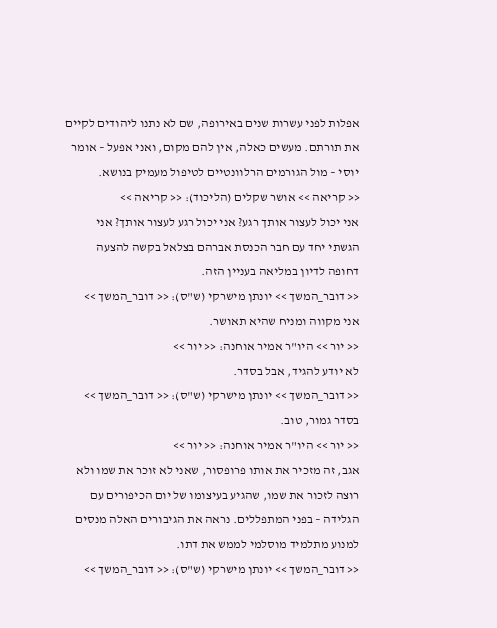אפלות לפני עשרות שנים באירופה, שם לא נתנו ליהודים לקיים את תורתם. מעשים כאלה, אין להם מקום, ואני אפעל – אומר יוסי – מול הגורמים הרלוונטיים לטיפול מעמיק בנושא.
<< קריאה >> אושר שקלים (הליכוד): << קריאה >>
אני יכול לעצור אותך רגע? אני יכול רגע לעצור אותך? אני הגשתי יחד עם חבר הכנסת אברהם בצלאל בקשה להצעה דחופה לדיון במליאה בעניין הזה.
<< דובר_המשך >> יונתן מישרקי (ש"ס): << דובר_המשך >>
אני מקווה ומניח שהיא תאושר.
<< יור >> היו"ר אמיר אוחנה: << יור >>
לא יודע להגיד, אבל בסדר.
<< דובר_המשך >> יונתן מישרקי (ש"ס): << דובר_המשך >>
בסדר גמור, טוב.
<< יור >> היו"ר אמיר אוחנה: << יור >>
אגב, זה מזכיר את אותו פרופסור, שאני לא זוכר את שמו ולא רוצה לזכור את שמו, שהגיע בעיצומו של יום הכיפורים עם הגלידה – בפני המתפללים. נראה את הגיבורים האלה מנסים למנוע מתלמיד מוסלמי לממש את דתו.
<< דובר_המשך >> יונתן מישרקי (ש"ס): << דובר_המשך >>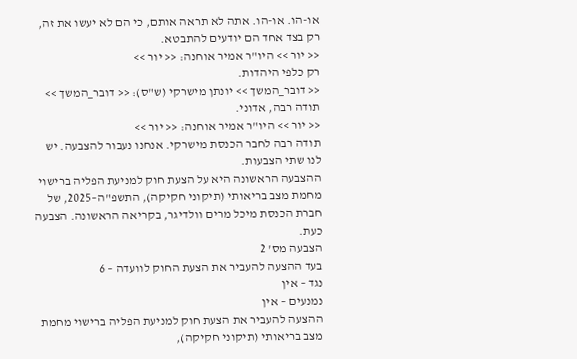או-הו. או-הו. אתה לא תראה אותם, כי הם לא יעשו את זה, רק בצד אחד הם יודעים להתבטא.
<< יור >> היו"ר אמיר אוחנה: << יור >>
רק כלפי היהדות.
<< דובר_המשך >> יונתן מישרקי (ש"ס): << דובר_המשך >>
תודה רבה, אדוני.
<< יור >> היו"ר אמיר אוחנה: << יור >>
תודה רבה לחבר הכנסת מישרקי. אנחנו נעבור להצבעה. יש לנו שתי הצבעות.
ההצבעה הראשונה היא על הצעת חוק למניעת הפליה ברישוי מחמת מצב בריאותי (תיקוני חקיקה), התשפ"ה–2025, של חברת הכנסת מיכל מרים וולדיגר, בקריאה הראשונה. הצבעה כעת.
הצבעה מס' 2
בעד ההצעה להעביר את הצעת החוק לוועדה – 6
נגד – אין
נמנעים – אין
ההצעה להעביר את הצעת חוק למניעת הפליה ברישוי מחמת מצב בריאותי (תיקוני חקיקה),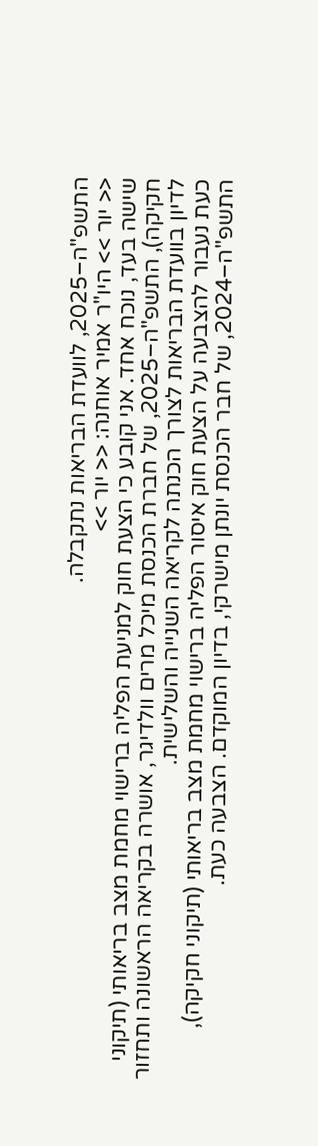התשפ"ה–2025, לוועדת הבריאות נתקבלה.
<< יור >> היו"ר אמיר אוחנה: << יור >>
שישה בעד, נוכח אחד. אני קובע כי הצעת חוק למניעת הפליה ברישוי מחמת מצב בריאותי (תיקוני חקיקה), התשפ"ה–2025, של חברת הכנסת מיכל מרים וולדיגר, אושרה בקריאה הראשונה ותחזור לדיון בוועדת הבריאות לצורך הכנתה לקריאה השנייה והשלישית.
כעת נעבור להצבעה על הצעת חוק איסור הפליה ברישוי מחמת מצב בריאותי (תיקוני חקיקה), התשפ"ה–2024, של חבר הכנסת יונתן מישרקי, בדיון המוקדם. הצבעה כעת.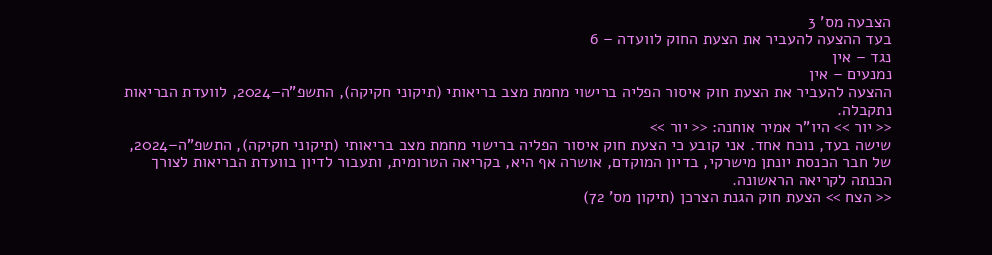הצבעה מס' 3
בעד ההצעה להעביר את הצעת החוק לוועדה – 6
נגד – אין
נמנעים – אין
ההצעה להעביר את הצעת חוק איסור הפליה ברישוי מחמת מצב בריאותי (תיקוני חקיקה), התשפ"ה–2024, לוועדת הבריאות נתקבלה.
<< יור >> היו"ר אמיר אוחנה: << יור >>
שישה בעד, נוכח אחד. אני קובע כי הצעת חוק איסור הפליה ברישוי מחמת מצב בריאותי (תיקוני חקיקה), התשפ"ה–2024, של חבר הכנסת יונתן מישרקי, בדיון המוקדם, אושרה אף היא, בקריאה הטרומית, ותעבור לדיון בוועדת הבריאות לצורך הכנתה לקריאה הראשונה.
<< הצח >> הצעת חוק הגנת הצרכן (תיקון מס' 72)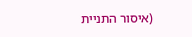(איסור התניית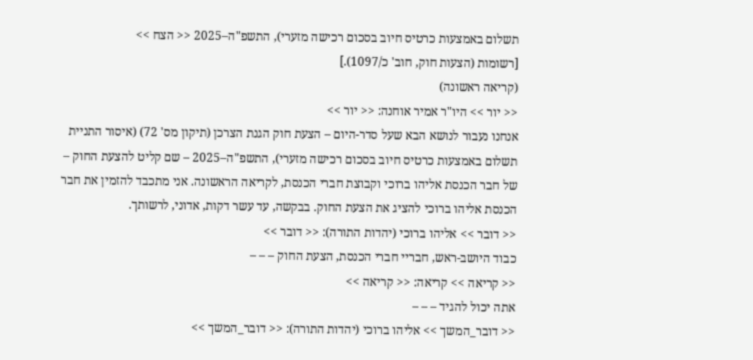תשלום באמצעות כרטיס חיוב בסכום רכישה מזערי), התשפ"ה–2025 << הצח >>
[רשומות (הצעות חוק, חוב' כ/1097).]
(קריאה ראשונה)
<< יור >> היו"ר אמיר אוחנה: << יור >>
אנחנו נעבור לנושא הבא שעל סדר-היום – הצעת חוק הגנת הצרכן (תיקון מס' 72) (איסור התניית תשלום באמצעות כרטיס חיוב בסכום רכישה מזערי), התשפ"ה–2025 – שם קליט להצעת החוק – של חבר הכנסת אליהו ברוכי וקבוצת חברי הכנסת, לקריאה הראשונה. אני מתכבד להזמין את חבר הכנסת אליהו ברוכי להציג את הצעת החוק. בבקשה, עד עשר דקות, אדוני, לרשותך.
<< דובר >> אליהו ברוכי (יהדות התורה): << דובר >>
כבוד היושב-ראש, חבריי חברי הכנסת, הצעת החוק – – –
<< קריאה >> קריאה: << קריאה >>
אתה יכול להגיד – – –
<< דובר_המשך >> אליהו ברוכי (יהדות התורה): << דובר_המשך >>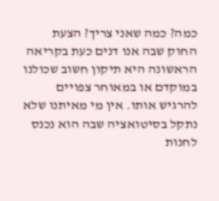כמה? כמה שאני צריך? הצעת החוק שבה אנו דנים כעת בקריאה הראשונה היא תיקון חשוב שכולנו במוקדם או במאוחר צפויים להרגיש אותו. אין מי מאיתנו שלא נתקל בסיטואציה שבה הוא נכנס לחנות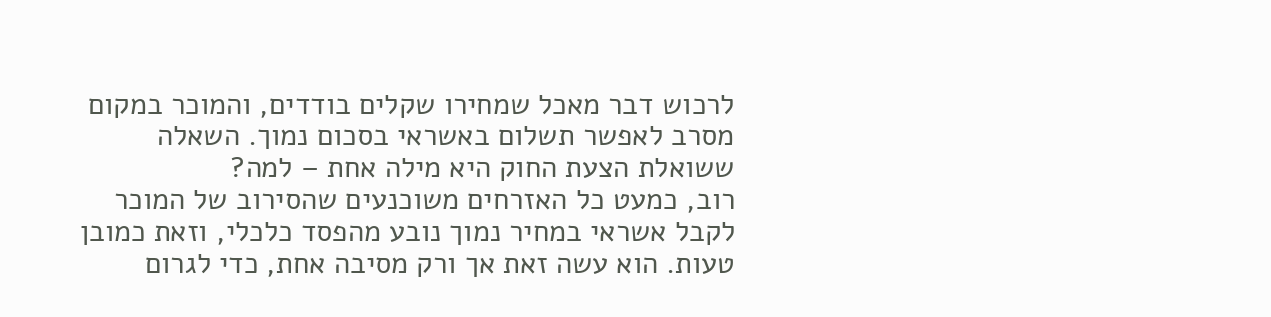לרכוש דבר מאכל שמחירו שקלים בודדים, והמוכר במקום מסרב לאפשר תשלום באשראי בסכום נמוך. השאלה ששואלת הצעת החוק היא מילה אחת – למה?
רוב, כמעט כל האזרחים משוכנעים שהסירוב של המוכר לקבל אשראי במחיר נמוך נובע מהפסד כלכלי, וזאת כמובן טעות. הוא עשה זאת אך ורק מסיבה אחת, כדי לגרום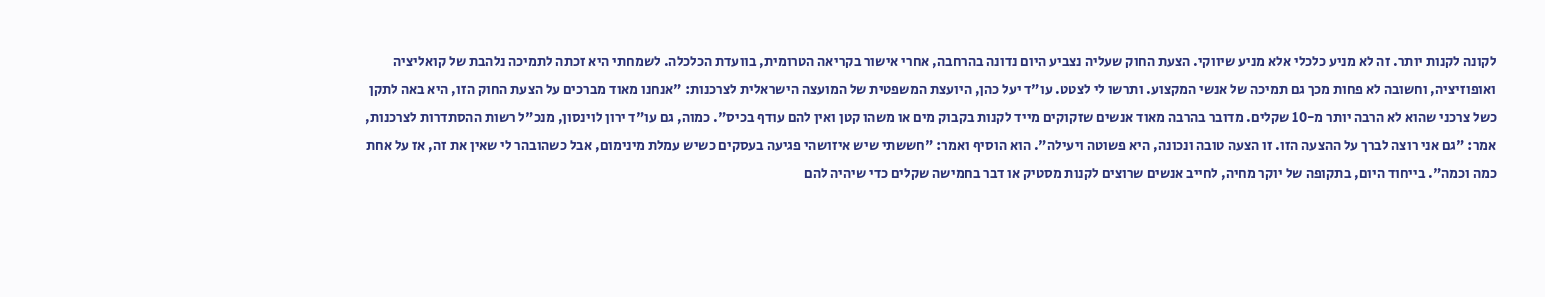לקונה לקנות יותר. זה לא מניע כלכלי אלא מניע שיווקי. הצעת החוק שעליה נצביע היום נדונה בהרחבה, אחרי אישור בקריאה הטרומית, בוועדת הכלכלה. לשמחתי היא זכתה לתמיכה נלהבת של קואליציה ואופוזיציה, וחשובה לא פחות מכך גם תמיכה של אנשי המקצוע. ותרשו לי לצטט. עו"ד יעל כהן, היועצת המשפטית של המועצה הישראלית לצרכנות: "אנחנו מאוד מברכים על הצעת החוק הזו, היא באה לתקן כשל צרכני שהוא לא הרבה יותר מ-10 שקלים. מדובר בהרבה מאוד אנשים שזקוקים מייד לקנות בקבוק מים או משהו קטן ואין להם עודף בכיס". כמוה, גם עו"ד ירון לוינסון, מנכ"ל רשות ההסתדרות לצרכנות, אמר: "גם אני רוצה לברך על ההצעה הזו. זו הצעה טובה ונכונה, היא פשוטה ויעילה". הוא הוסיף ואמר: "חששתי שיש איזושהי פגיעה בעסקים כשיש עמלת מינימום, אבל כשהובהר לי שאין את זה, אז על אחת כמה וכמה". בייחוד היום, בתקופה של יוקר מחיה, לחייב אנשים שרוצים לקנות מסטיק או דבר בחמישה שקלים כדי שיהיה להם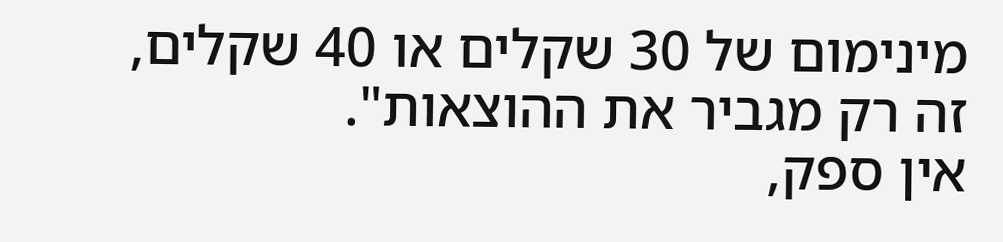מינימום של 30 שקלים או 40 שקלים, זה רק מגביר את ההוצאות".
אין ספק,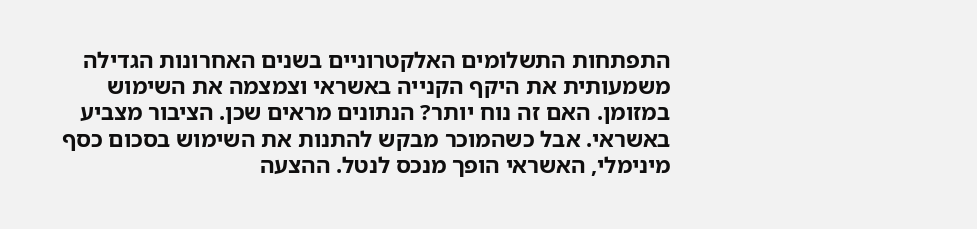התפתחות התשלומים האלקטרוניים בשנים האחרונות הגדילה משמעותית את היקף הקנייה באשראי וצמצמה את השימוש במזומן. האם זה נוח יותר? הנתונים מראים שכן. הציבור מצביע באשראי. אבל כשהמוכר מבקש להתנות את השימוש בסכום כסף מינימלי, האשראי הופך מנכס לנטל. ההצעה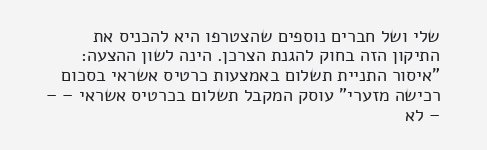שלי ושל חברים נוספים שהצטרפו היא להכניס את התיקון הזה בחוק להגנת הצרכן. הינה לשון ההצעה: "איסור התניית תשלום באמצעות כרטיס אשראי בסכום רכישה מזערי" עוסק המקבל תשלום בכרטיס אשראי – – – לא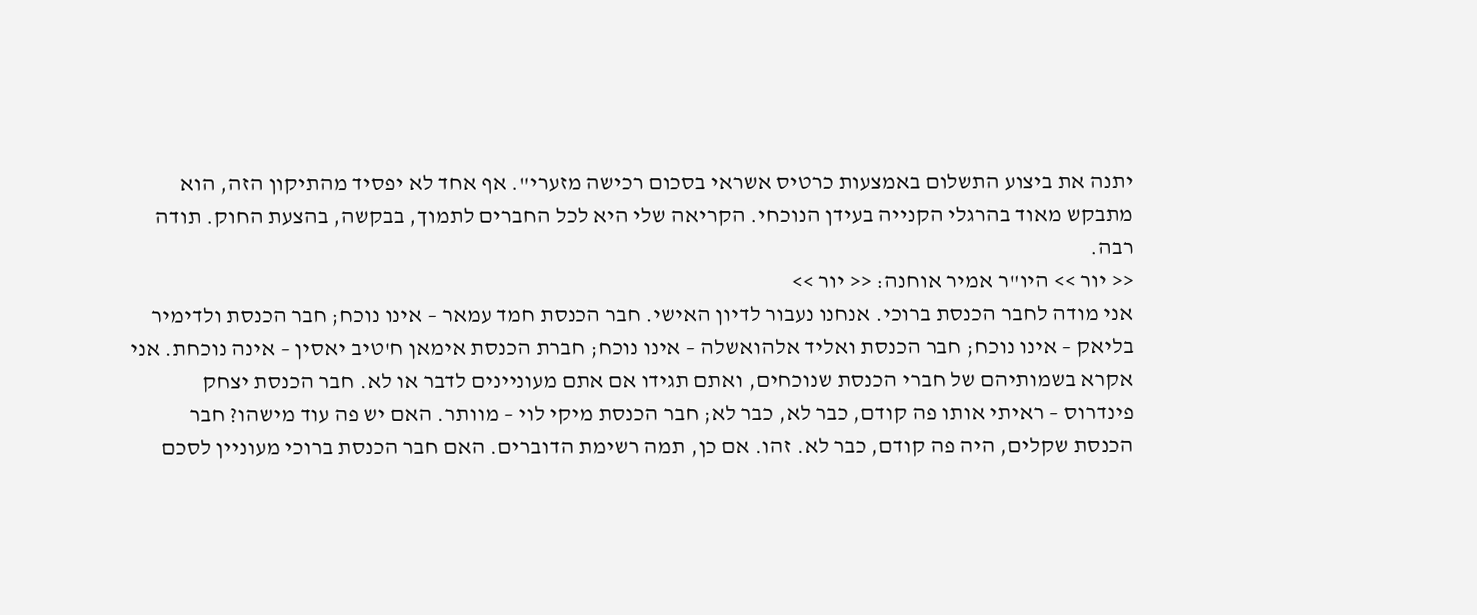יתנה את ביצוע התשלום באמצעות כרטיס אשראי בסכום רכישה מזערי". אף אחד לא יפסיד מהתיקון הזה, הוא מתבקש מאוד בהרגלי הקנייה בעידן הנוכחי. הקריאה שלי היא לכל החברים לתמוך, בבקשה, בהצעת החוק. תודה רבה.
<< יור >> היו"ר אמיר אוחנה: << יור >>
אני מודה לחבר הכנסת ברוכי. אנחנו נעבור לדיון האישי. חבר הכנסת חמד עמאר – אינו נוכח; חבר הכנסת ולדימיר בליאק – אינו נוכח; חבר הכנסת ואליד אלהואשלה – אינו נוכח; חברת הכנסת אימאן ח'טיב יאסין – אינה נוכחת. אני אקרא בשמותיהם של חברי הכנסת שנוכחים, ואתם תגידו אם אתם מעוניינים לדבר או לא. חבר הכנסת יצחק פינדרוס – ראיתי אותו פה קודם, כבר לא, כבר לא; חבר הכנסת מיקי לוי – מוותר. האם יש פה עוד מישהו? חבר הכנסת שקלים, היה פה קודם, כבר לא. זהו. אם כן, תמה רשימת הדוברים. האם חבר הכנסת ברוכי מעוניין לסכם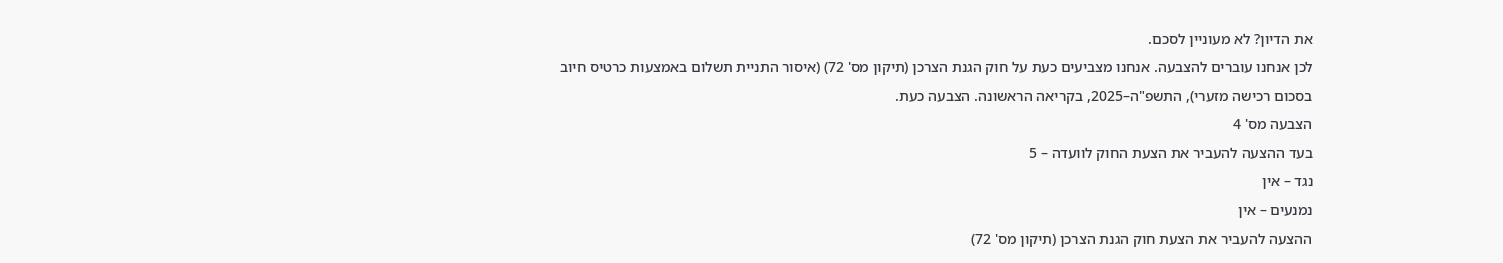את הדיון? לא מעוניין לסכם.
לכן אנחנו עוברים להצבעה. אנחנו מצביעים כעת על חוק הגנת הצרכן (תיקון מס' 72) (איסור התניית תשלום באמצעות כרטיס חיוב בסכום רכישה מזערי), התשפ"ה–2025, בקריאה הראשונה. הצבעה כעת.
הצבעה מס' 4
בעד ההצעה להעביר את הצעת החוק לוועדה – 5
נגד – אין
נמנעים – אין
ההצעה להעביר את הצעת חוק הגנת הצרכן (תיקון מס' 72)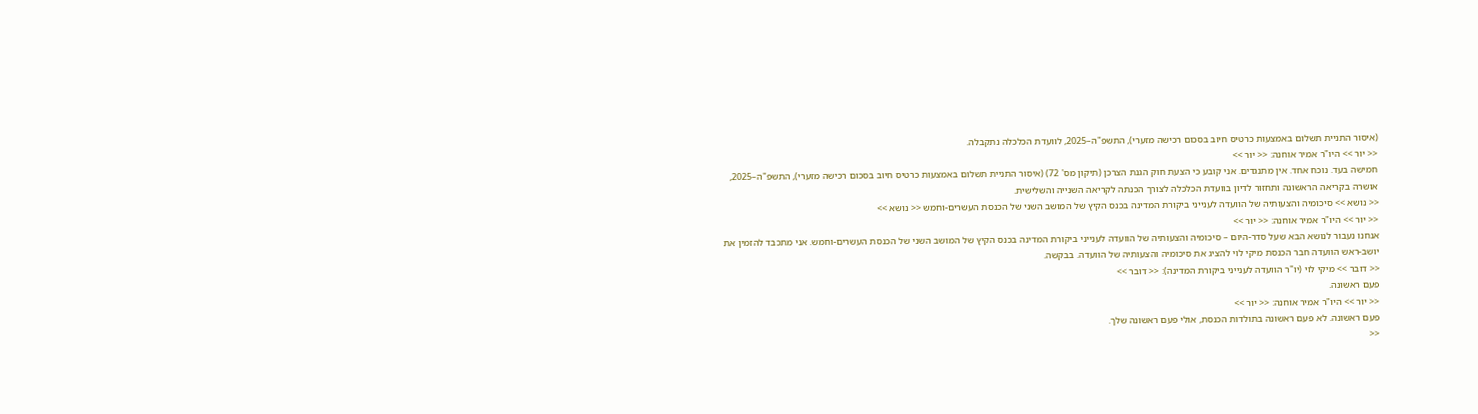(איסור התניית תשלום באמצעות כרטיס חיוב בסכום רכישה מזערי), התשפ"ה–2025, לוועדת הכלכלה נתקבלה.
<< יור >> היו"ר אמיר אוחנה: << יור >>
חמישה בעד. נוכח אחד. אין מתנגדים. אני קובע כי הצעת חוק הגנת הצרכן (תיקון מס' 72) (איסור התניית תשלום באמצעות כרטיס חיוב בסכום רכישה מזערי), התשפ"ה–2025, אושרה בקריאה הראשונה ותחזור לדיון בוועדת הכלכלה לצורך הכנתה לקריאה השנייה והשלישית.
<< נושא >> סיכומיה והצעותיה של הוועדה לענייני ביקורת המדינה בכנס הקיץ של המושב השני של הכנסת העשרים-וחמש << נושא >>
<< יור >> היו"ר אמיר אוחנה: << יור >>
אנחנו נעבור לנושא הבא שעל סדר-היום – סיכומיה והצעותיה של הוועדה לענייני ביקורת המדינה בכנס הקיץ של המושב השני של הכנסת העשרים-וחמש. אני מתכבד להזמין את יושב-ראש הוועדה חבר הכנסת מיקי לוי להציג את סיכומיה והצעותיה של הוועדה. בבקשה.
<< דובר >> מיקי לוי (יו"ר הוועדה לענייני ביקורת המדינה): << דובר >>
פעם ראשונה.
<< יור >> היו"ר אמיר אוחנה: << יור >>
פעם ראשונה. לא פעם ראשונה בתולדות הכנסת, אולי פעם ראשונה שלך.
<<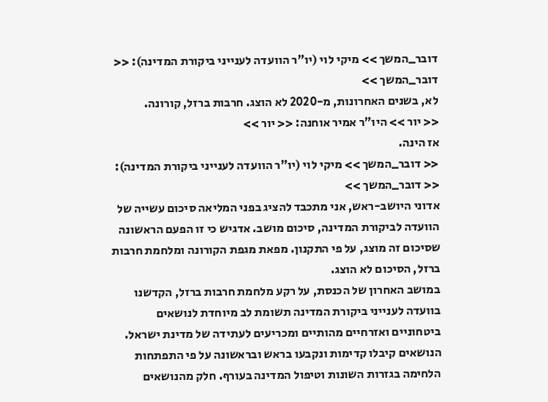דובר_המשך >> מיקי לוי (יו"ר הוועדה לענייני ביקורת המדינה): << דובר_המשך >>
לא, בשנים האחרונות, מ-2020 לא הוצג. חרבות ברזל, קורונה.
<< יור >> היו"ר אמיר אוחנה: << יור >>
אז הינה.
<< דובר_המשך >> מיקי לוי (יו"ר הוועדה לענייני ביקורת המדינה): << דובר_המשך >>
אדוני היושב-ראש, אני מתכבד להציג בפני המליאה סיכום עשייה של הוועדה לביקורת המדינה, סיכום מושב. אדגיש כי זו הפעם הראשונה שסיכום זה מוצג, על פי התקנון. מפאת מגפת הקורונה ומלחמת חרבות ברזל, הסיכום לא הוצג.
במושב האחרון של הכנסת, על רקע מלחמת חרבות ברזל, הקדשנו בוועדה לענייני ביקורת המדינה תשומת לב מיוחדת לנושאים ביטחוניים ואזרחיים מהותיים ומכריעים לעתידה של מדינת ישראל. הנושאים קיבלו קדימות ונקבעו בראש ובראשונה על פי התפתחות הלחימה בגזרות השונות וטיפול המדינה בעורף. חלק מהנושאים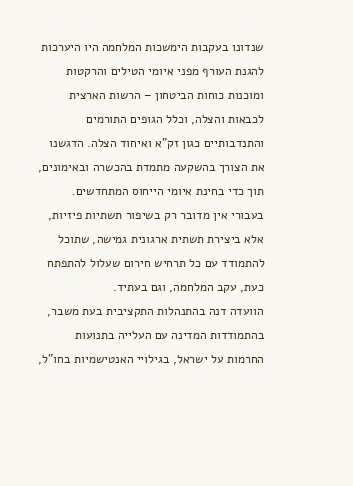שנדונו בעקבות הימשכות המלחמה היו היערכות להגנת העורף מפני איומי הטילים והרקטות ומוכנות כוחות הביטחון – הרשות הארצית לכבאות והצלה, וכלל הגופים התורמים והתנדבותיים כגון זק"א ואיחוד הצלה. הדגשנו את הצורך בהשקעה מתמדת בהכשרה ובאימונים, תוך כדי בחינת איומי הייחוס המתחדשים. בעבורי אין מדובר רק בשיפור תשתיות פיזיות, אלא ביצירת תשתית ארגונית גמישה, שתוכל להתמודד עם כל תרחיש חירום שעלול להתפתח כעת, עקב המלחמה, וגם בעתיד.
הוועדה דנה בהתנהלות התקציבית בעת משבר, בהתמודדות המדינה עם העלייה בתנועות החרמות על ישראל, בגילויי האנטישמיות בחו"ל,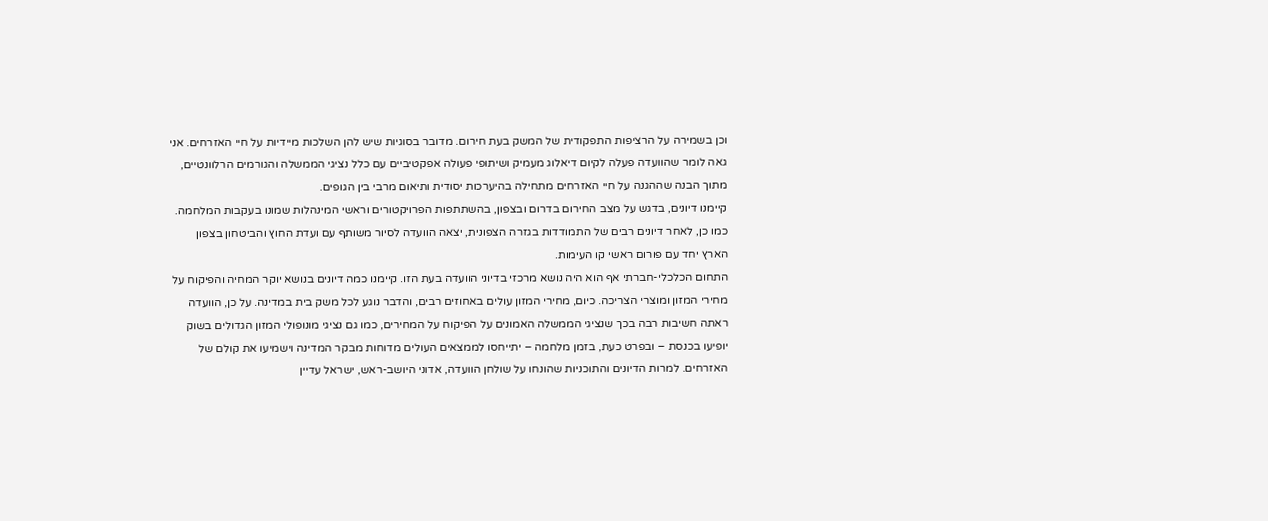וכן בשמירה על הרציפות התפקודית של המשק בעת חירום. מדובר בסוגיות שיש להן השלכות מיידיות על חיי האזרחים. אני גאה לומר שהוועדה פעלה לקיום דיאלוג מעמיק ושיתופי פעולה אפקטיביים עם כלל נציגי הממשלה והגורמים הרלוונטיים, מתוך הבנה שההגנה על חיי האזרחים מתחילה בהיערכות יסודית ותיאום מרבי בין הגופים.
קיימנו דיונים, בדגש על מצב החירום בדרום ובצפון, בהשתתפות הפרויקטורים וראשי המינהלות שמונו בעקבות המלחמה. כמו כן, לאחר דיונים רבים של התמודדות בגזרה הצפונית, יצאה הוועדה לסיור משותף עם ועדת החוץ והביטחון בצפון הארץ יחד עם פורום ראשי קו העימות.
התחום הכלכלי-חברתי אף הוא היה נושא מרכזי בדיוני הוועדה בעת הזו. קיימנו כמה דיונים בנושא יוקר המחיה והפיקוח על מחירי המזון ומוצרי הצריכה. כיום, מחירי המזון עולים באחוזים רבים, והדבר נוגע לכל משק בית במדינה. על כן, הוועדה ראתה חשיבות רבה בכך שנציגי הממשלה האמונים על הפיקוח על המחירים, כמו גם נציגי מונופולי המזון הגדולים בשוק יופיעו בכנסת – ובפרט כעת, בזמן מלחמה – יתייחסו לממצאים העולים מדוחות מבקר המדינה וישמיעו את קולם של האזרחים. למרות הדיונים והתוכניות שהונחו על שולחן הוועדה, אדוני היושב-ראש, ישראל עדיין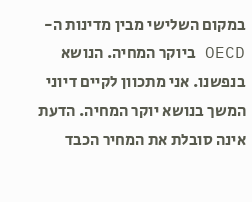במקום השלישי מבין מדינות ה-OECD ביוקר המחיה. הנושא בנפשנו. אני מתכוון לקיים דיוני המשך בנושא יוקר המחיה. הדעת אינה סובלת את המחיר הכבד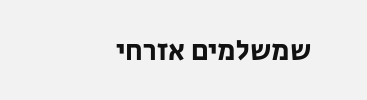שמשלמים אזרחי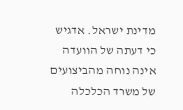מדינת ישראל. אדגיש כי דעתה של הוועדה אינה נוחה מהביצועים של משרד הכלכלה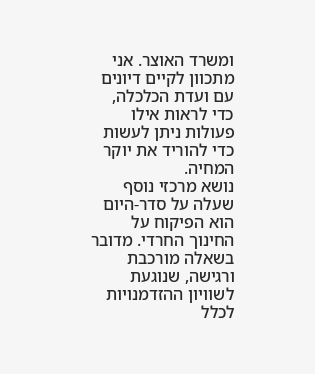ומשרד האוצר. אני מתכוון לקיים דיונים עם ועדת הכלכלה, כדי לראות אילו פעולות ניתן לעשות כדי להוריד את יוקר המחיה.
נושא מרכזי נוסף שעלה על סדר-היום הוא הפיקוח על החינוך החרדי. מדובר בשאלה מורכבת ורגישה, שנוגעת לשוויון ההזדמנויות לכלל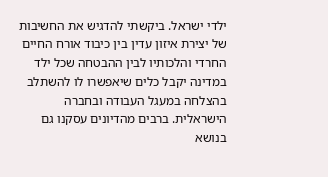ילדי ישראל. ביקשתי להדגיש את החשיבות של יצירת איזון עדין בין כיבוד אורח החיים החרדי והלכותיו לבין ההבטחה שכל ילד במדינה יקבל כלים שיאפשרו לו להשתלב בהצלחה במעגל העבודה ובחברה הישראלית. ברבים מהדיונים עסקנו גם בנושא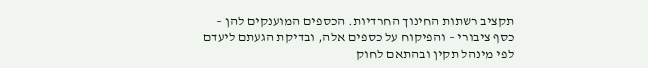תקציב רשתות החינוך החרדיות. הכספים המוענקים להן – כסף ציבורי – והפיקוח על כספים אלה, ובדיקת הגעתם ליעדם לפי מינהל תקין ובהתאם לחוק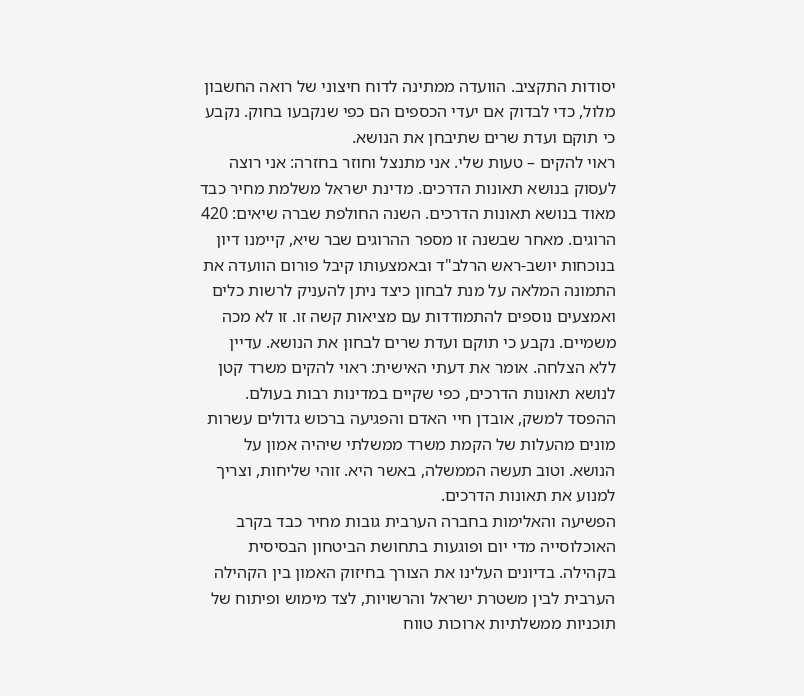יסודות התקציב. הוועדה ממתינה לדוח חיצוני של רואה החשבון מלול, כדי לבדוק אם יעדי הכספים הם כפי שנקבעו בחוק. נקבע כי תוקם ועדת שרים שתיבחן את הנושא.
ראוי להקים – טעות שלי. אני מתנצל וחוזר בחזרה: אני רוצה לעסוק בנושא תאונות הדרכים. מדינת ישראל משלמת מחיר כבד מאוד בנושא תאונות הדרכים. השנה החולפת שברה שיאים: 420 הרוגים. מאחר שבשנה זו מספר ההרוגים שבר שיא, קיימנו דיון בנוכחות יושב-ראש הרלב"ד ובאמצעותו קיבל פורום הוועדה את התמונה המלאה על מנת לבחון כיצד ניתן להעניק לרשות כלים ואמצעים נוספים להתמודדות עם מציאות קשה זו. זו לא מכה משמיים. נקבע כי תוקם ועדת שרים לבחון את הנושא. עדיין ללא הצלחה. אומר את דעתי האישית: ראוי להקים משרד קטן לנושא תאונות הדרכים, כפי שקיים במדינות רבות בעולם. ההפסד למשק, אובדן חיי האדם והפגיעה ברכוש גדולים עשרות מונים מהעלות של הקמת משרד ממשלתי שיהיה אמון על הנושא. וטוב תעשה הממשלה, באשר היא. זוהי שליחות, וצריך למנוע את תאונות הדרכים.
הפשיעה והאלימות בחברה הערבית גובות מחיר כבד בקרב האוכלוסייה מדי יום ופוגעות בתחושת הביטחון הבסיסית בקהילה. בדיונים העלינו את הצורך בחיזוק האמון בין הקהילה הערבית לבין משטרת ישראל והרשויות, לצד מימוש ופיתוח של תוכניות ממשלתיות ארוכות טווח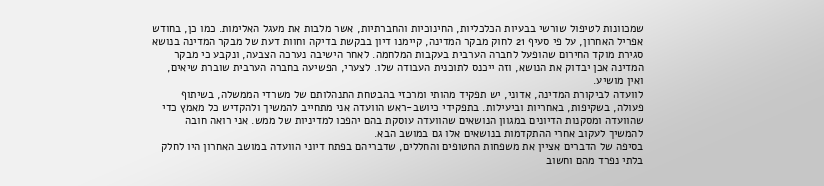שמכוונות לטיפול שורשי בבעיות הכלכליות, החינוכיות והחברתיות, אשר מלבות את מעגל האלימות. כמו כן, בחודש אפריל האחרון, על פי סעיף 21 לחוק מבקר המדינה, קיימנו דיון בבקשת בדיקה וחוות דעת של מבקר המדינה בנושא סגירת מוקד החירום שהופעל לחברה הערבית בעקבות המלחמה. לאחר הישיבה נערכה הצבעה, ונקבע כי מבקר המדינה אכן יבדוק את הנושא, וזה ייכנס לתוכנית העבודה שלו. לצערי, הפשיעה בחברה הערבית שוברת שיאים, ואין מושיע.
לוועדה לביקורת המדינה, אדוני, יש תפקיד מהותי ומרכזי בהבטחת התנהלותם של משרדי הממשלה, בשיתוף פעולה, בשקיפות, באחריות וביעילות. בתפקידי כיושב-ראש הוועדה אני מתחייב להמשיך ולהקדיש כל מאמץ כדי שהוועדה ומסקנות הדיונים במגוון הנושאים שהוועדה עוסקת בהם יהפכו למדיניות של ממש. אני רואה חובה להמשיך לעקוב אחרי ההתקדמות בנושאים אלו גם במושב הבא.
בסיפה של הדברים אציין את משפחות החטופים והחללים, שדבריהם בפתח דיוני הוועדה במושב האחרון היו לחלק בלתי נפרד מהם וחשוב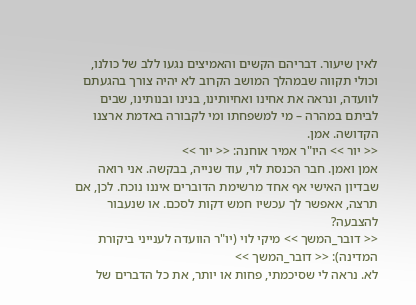לאין שיעור. דבריהם הקשים והאמיצים נגעו ללב של כולנו, וכולי תקווה שבמהלך המושב הקרוב לא יהיה צורך בהגעתם לוועדה, ונראה את אחינו ואחיותינו, בנינו ובנותינו, שבים לביתם במהרה – מי למשפחתו ומי לקבורה באדמת ארצנו הקדושה. אמן.
<< יור >> היו"ר אמיר אוחנה: << יור >>
אמן ואמן. חבר הכנסת לוי, עוד שנייה, בבקשה. אני רואה שבדיון האישי אף אחד מרשימת הדוברים איננו נוכח. לכן, אם תרצה, אאפשר לך עכשיו חמש דקות לסכם. או שנעבור להצבעה?
<< דובר_המשך >> מיקי לוי (יו"ר הוועדה לענייני ביקורת המדינה): << דובר_המשך >>
לא. נראה לי שסיכמתי, פחות או יותר, את כל הדברים של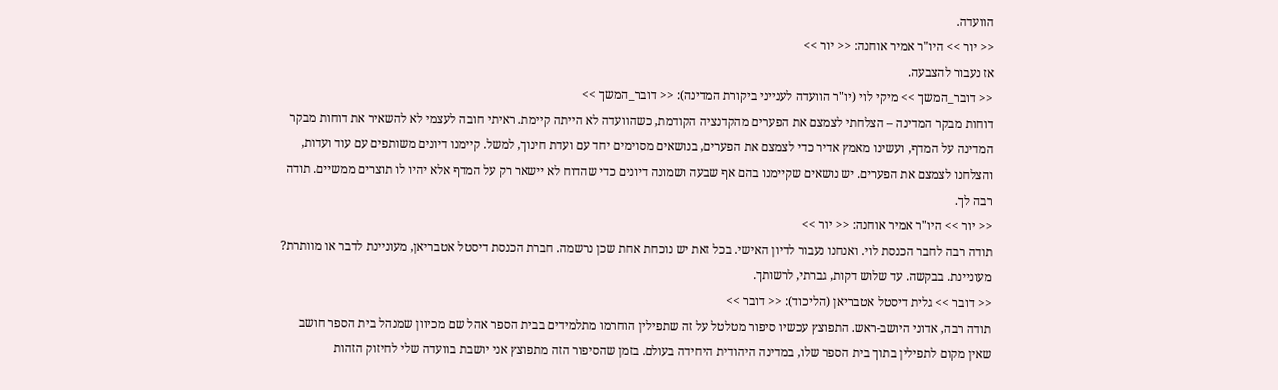הוועדה.
<< יור >> היו"ר אמיר אוחנה: << יור >>
אז נעבור להצבעה.
<< דובר_המשך >> מיקי לוי (יו"ר הוועדה לענייני ביקורת המדינה): << דובר_המשך >>
דוחות מבקר המדינה – הצלחתי לצמצם את הפערים מהקדנציה הקודמת, כשהוועדה לא הייתה קיימת. ראיתי חובה לעצמי לא להשאיר את דוחות מבקר המדינה על המדף, ועשינו מאמץ אדיר כדי לצמצם את הפערים, בנושאים מסוימים יחד עם ועדת חינוך, למשל. קיימנו דיונים משותפים עם עוד ועדות, והצלחנו לצמצם את הפערים. יש נושאים שקיימנו בהם אף שבעה ושמונה דיונים כדי שהדוח לא יישאר רק על המדף אלא יהיו לו תוצרים ממשיים. תודה רבה לך.
<< יור >> היו"ר אמיר אוחנה: << יור >>
תודה רבה לחבר הכנסת לוי. ואנחנו נעבור לדיון האישי. בכל זאת יש נוכחת אחת שכן נרשמה. חברת הכנסת דיסטל אטבריאן, מעוניינת לדבר או מוותרת? מעוניינת. בבקשה. עד שלוש דקות, גברתי, לרשותך.
<< דובר >> גלית דיסטל אטבריאן (הליכוד): << דובר >>
תודה רבה, אדוני היושב-ראש. התפוצץ עכשיו סיפור מטלטל על זה שתפילין הוחרמו מתלמידים בבית הספר אהל שם מכיוון שמנהל בית הספר חושב שאין מקום לתפילין בתוך בית הספר שלו, במדינה היהודית היחידה בעולם. בזמן שהסיפור הזה מתפוצץ אני יושבת בוועדה שלי לחיזוק הזהות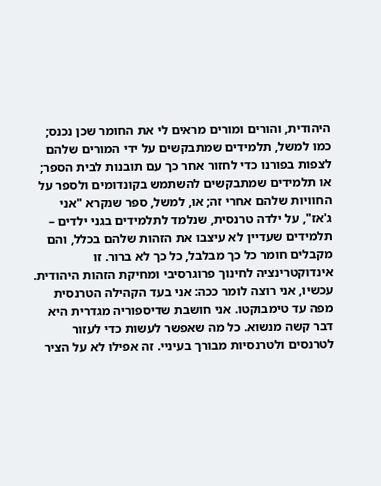היהודית, והורים ומורים מראים לי את החומר שכן נכנס; כמו למשל, תלמידים שמתבקשים על ידי המורים שלהם לצפות בפורנו כדי לחזור אחר כך עם תובנות לבית הספר; או תלמידים שמתבקשים להשתמש בקונדומים ולספר על החוויות שלהם אחרי זה; או, למשל, ספר שנקרא "אני ג'אז", על ילדה טרנסית, שנלמד לתלמידים בגני ילדים – תלמידים שעדיין לא עיצבו את הזהות שלהם בכלל, והם מקבלים חומר כל כך מבלבל, כל כך לא ברור. זו אינדוקטרינציה לחינוך פרוגרסיבי ומחיקת הזהות היהודית.
עכשיו, אני רוצה לומר ככה: אני בעד הקהילה הטרנסית מפה עד טימבוקטו. אני חושבת שדיספוריה מגדרית היא דבר קשה מנשוא. כל מה שאפשר לעשות כדי לעזור לטרנסים ולטרנסיות מבורך בעיניי. זה אפילו לא על הציר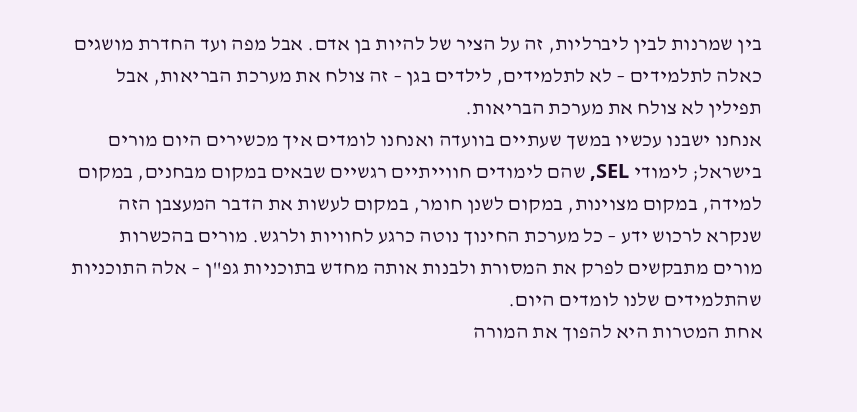בין שמרנות לבין ליברליות, זה על הציר של להיות בן אדם. אבל מפה ועד החדרת מושגים כאלה לתלמידים – לא לתלמידים, לילדים בגן – זה צולח את מערכת הבריאות, אבל תפילין לא צולח את מערכת הבריאות.
אנחנו ישבנו עכשיו במשך שעתיים בוועדה ואנחנו לומדים איך מכשירים היום מורים בישראל; לימודי SEL, שהם לימודים חווייתיים רגשיים שבאים במקום מבחנים, במקום למידה, במקום מצוינות, במקום לשנן חומר, במקום לעשות את הדבר המעצבן הזה שנקרא לרכוש ידע – כל מערכת החינוך נוטה כרגע לחוויות ולרגש. מורים בהכשרות מורים מתבקשים לפרק את המסורת ולבנות אותה מחדש בתוכניות גפ"ן – אלה התוכניות שהתלמידים שלנו לומדים היום.
אחת המטרות היא להפוך את המורה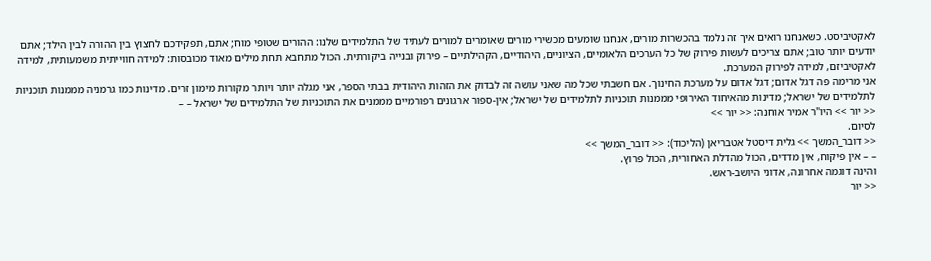לאקטיביסט. כשאנחנו רואים איך זה נלמד בהכשרות מורים, אנחנו שומעים מכשירי מורים שאומרים למורים לעתיד של התלמידים שלנו: ההורים שטופי מוח; אתם, תפקידכם לחצוץ בין ההורה לבין הילד; אתם יודעים יותר טוב; אתם צריכים לעשות פירוק של כל הערכים הלאומיים, הציוניים, היהודיים, הקהילתיים – פירוק ובנייה ביקורתית. הכול מתחבא תחת מילים מאוד מכובסות: למידה חווייתית משמעותית, למידה לאקטיביזם, למידה לפירוק המערכת.
אני מרימה פה דגל אדום; דגל אדום על מערכת החינוך. אם חשבתי שכל מה שאני עושה זה לבדוק את הזהות היהודית בבתי הספר, אני מגלה יותר ויותר מקורות מימון זרים. מדינות כמו גרמניה מממנות תוכניות לתלמידים של ישראל; מדינות מהאיחוד האירופי מממנות תוכניות לתלמידים של ישראל; אין-ספור ארגונים רפורמיים מממנים את התוכניות של התלמידים של ישראל – –
<< יור >> היו"ר אמיר אוחנה: << יור >>
לסיום.
<< דובר_המשך >> גלית דיסטל אטבריאן (הליכוד): << דובר_המשך >>
– – אין פיקוח, אין מדדים, הכול מהדלת האחורית, הכול פרוץ.
והינה דוגמה אחרונה, אדוני היושב-ראש.
<< יור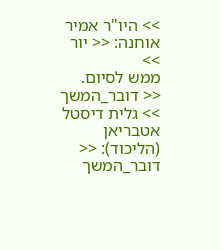>> היו"ר אמיר אוחנה: << יור >>
ממש לסיום.
<< דובר_המשך >> גלית דיסטל אטבריאן (הליכוד): << דובר_המשך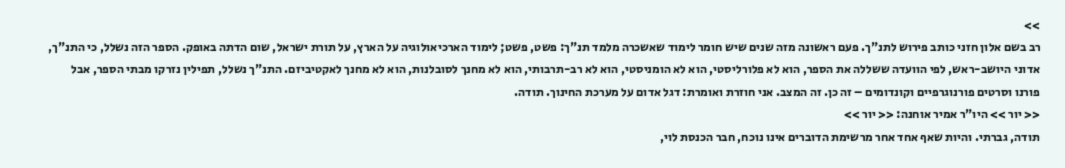>>
רב בשם אלון חזני כותב פירוש לתנ"ך. פעם ראשונה מזה שנים שיש חומר לימוד שאשכרה מלמד תנ"ך: פשט, פשט; לימוד הארכיאולוגיה על הארץ, על תורת ישראל, שום הדתה באופק. הספר הזה נשלל, כי התנ"ך, אדוני היושב-ראש, לפי הוועדה ששללה את הספר, הוא לא פלורליסטי, הוא לא הומניסטי, הוא לא רב-תרבותי, הוא לא מחנך לסובלנות, הוא לא מחנך לאקטיביזם. התנ"ך נשלל, תפילין נזרקו מבתי הספר, אבל פורנו וסרטים פורנוגרפיים וקונדומים – זה כן. זה המצב. אני חוזרת ואומרת: דגל אדום על מערכת החינוך. תודה.
<< יור >> היו"ר אמיר אוחנה: << יור >>
תודה, גברתי. והיות שאף אחד אחר מרשימת הדוברים אינו נוכח, חבר הכנסת לוי,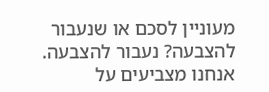מעוניין לסכם או שנעבור להצבעה? נעבור להצבעה.
אנחנו מצביעים על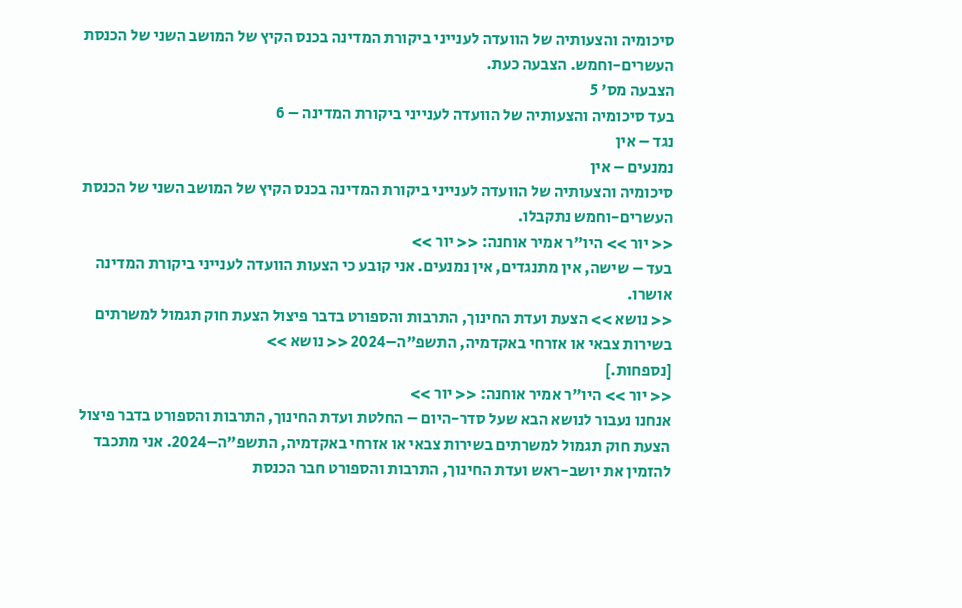סיכומיה והצעותיה של הוועדה לענייני ביקורת המדינה בכנס הקיץ של המושב השני של הכנסת העשרים-וחמש. הצבעה כעת.
הצבעה מס' 5
בעד סיכומיה והצעותיה של הוועדה לענייני ביקורת המדינה – 6
נגד – אין
נמנעים – אין
סיכומיה והצעותיה של הוועדה לענייני ביקורת המדינה בכנס הקיץ של המושב השני של הכנסת העשרים-וחמש נתקבלו.
<< יור >> היו"ר אמיר אוחנה: << יור >>
בעד – שישה, אין מתנגדים, אין נמנעים. אני קובע כי הצעות הוועדה לענייני ביקורת המדינה אושרו.
<< נושא >> הצעת ועדת החינוך, התרבות והספורט בדבר פיצול הצעת חוק תגמול למשרתים בשירות צבאי או אזרחי באקדמיה, התשפ"ה–2024 << נושא >>
[נספחות.]
<< יור >> היו"ר אמיר אוחנה: << יור >>
אנחנו נעבור לנושא הבא שעל סדר-היום – החלטת ועדת החינוך, התרבות והספורט בדבר פיצול הצעת חוק תגמול למשרתים בשירות צבאי או אזרחי באקדמיה, התשפ"ה–2024. אני מתכבד להזמין את יושב-ראש ועדת החינוך, התרבות והספורט חבר הכנסת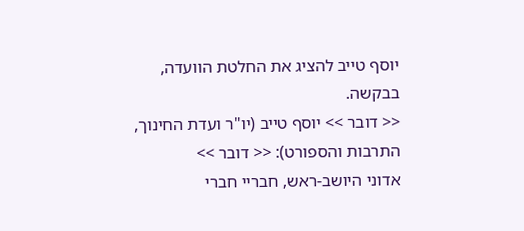יוסף טייב להציג את החלטת הוועדה, בבקשה.
<< דובר >> יוסף טייב (יו"ר ועדת החינוך, התרבות והספורט): << דובר >>
אדוני היושב-ראש, חבריי חברי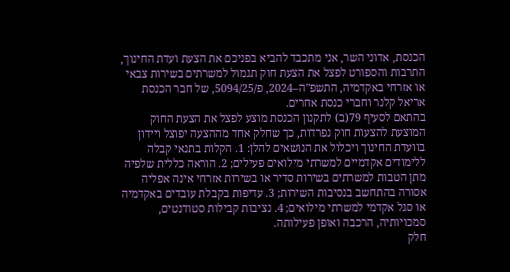הכנסת, אדוני השר, אני מתכבד להביא בפניכם את הצעת ועדת החינוך, התרבות והספורט לפצל את הצעת חוק תגמול למשרתים בשירות צבאי או אזרחי באקדמיה, התשפ"ה–2024, פ/5094/25, של חבר הכנסת אריאל קלנר וחברי כנסת אחרים.
בהתאם לסעיף 79(ב) לתקנון הכנסת מוצע לפצל את הצעת החוק המוצעת להצעות חוק נפרדות, כך שחלק אחד מההצעה יפוצל ויידון בוועדת החינוך ויכלול את הנושאים להלן: 1. הקלות בתנאי קבלה ללימודים אקדמיים למשרתי מילואים פעילים; 2. הוראה כללית שלפיה מתן הטבות למשרתים בשירות סדיר או בשירות אזרחי אינה אפליה אסורה בהתחשב בנסיבות השירות; 3. עדיפות בקבלת עובדים באקדמיה או סגל אקדמי למשרתי מילואים; 4. נציבות קבילות סטודנטים, סמכויותיה, הרכבה ואופן פעילותה.
חלק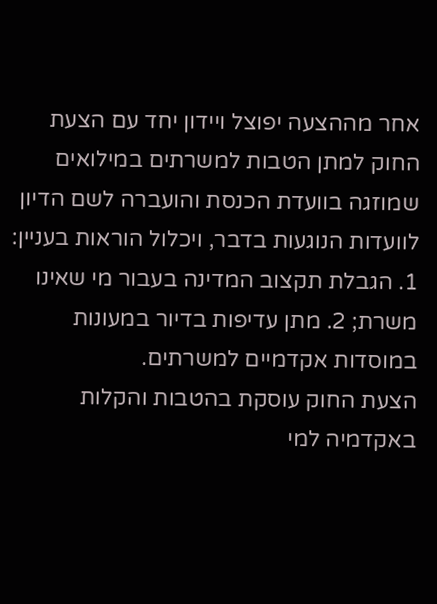אחר מההצעה יפוצל ויידון יחד עם הצעת החוק למתן הטבות למשרתים במילואים שמוזגה בוועדת הכנסת והועברה לשם הדיון לוועדות הנוגעות בדבר, ויכלול הוראות בעניין: 1. הגבלת תקצוב המדינה בעבור מי שאינו משרת; 2. מתן עדיפות בדיור במעונות במוסדות אקדמיים למשרתים.
הצעת החוק עוסקת בהטבות והקלות באקדמיה למי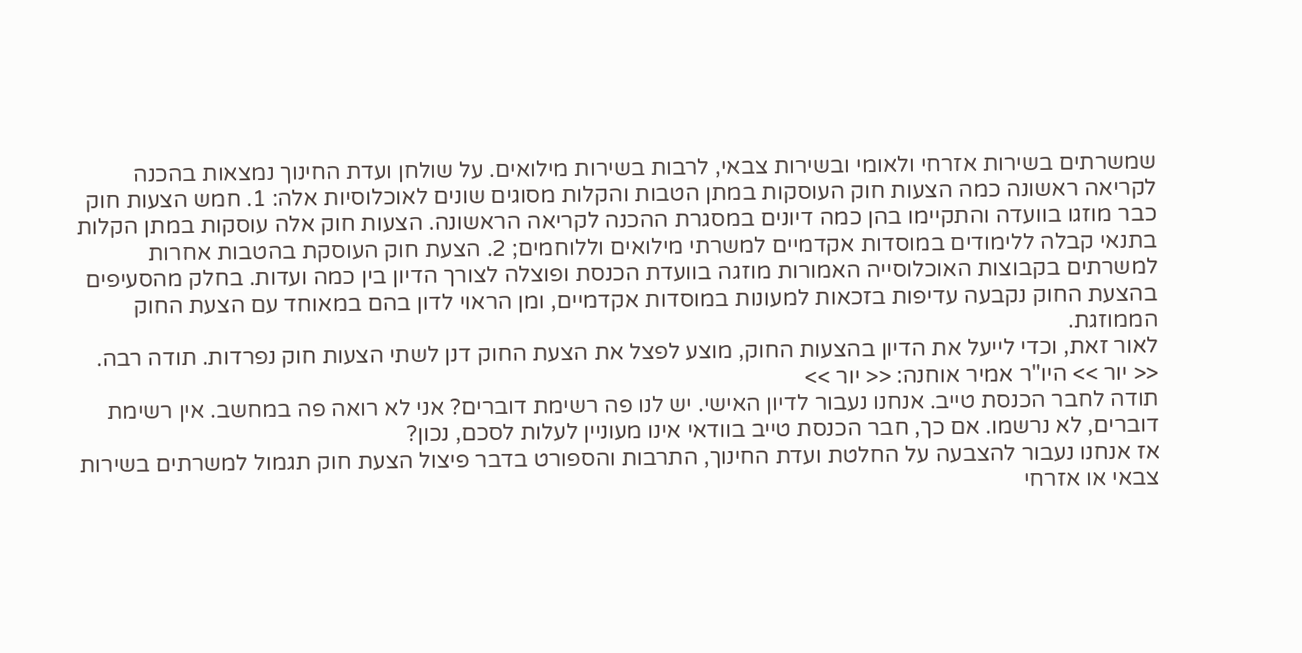שמשרתים בשירות אזרחי ולאומי ובשירות צבאי, לרבות בשירות מילואים. על שולחן ועדת החינוך נמצאות בהכנה לקריאה ראשונה כמה הצעות חוק העוסקות במתן הטבות והקלות מסוגים שונים לאוכלוסיות אלה: 1. חמש הצעות חוק כבר מוזגו בוועדה והתקיימו בהן כמה דיונים במסגרת ההכנה לקריאה הראשונה. הצעות חוק אלה עוסקות במתן הקלות בתנאי קבלה ללימודים במוסדות אקדמיים למשרתי מילואים וללוחמים; 2. הצעת חוק העוסקת בהטבות אחרות למשרתים בקבוצות האוכלוסייה האמורות מוזגה בוועדת הכנסת ופוצלה לצורך הדיון בין כמה ועדות. בחלק מהסעיפים בהצעת החוק נקבעה עדיפות בזכאות למעונות במוסדות אקדמיים, ומן הראוי לדון בהם במאוחד עם הצעת החוק הממוזגת.
לאור זאת, וכדי לייעל את הדיון בהצעות החוק, מוצע לפצל את הצעת החוק דנן לשתי הצעות חוק נפרדות. תודה רבה.
<< יור >> היו"ר אמיר אוחנה: << יור >>
תודה לחבר הכנסת טייב. אנחנו נעבור לדיון האישי. יש לנו פה רשימת דוברים? אני לא רואה פה במחשב. אין רשימת דוברים, לא נרשמו. אם כך, חבר הכנסת טייב בוודאי אינו מעוניין לעלות לסכם, נכון?
אז אנחנו נעבור להצבעה על החלטת ועדת החינוך, התרבות והספורט בדבר פיצול הצעת חוק תגמול למשרתים בשירות צבאי או אזרחי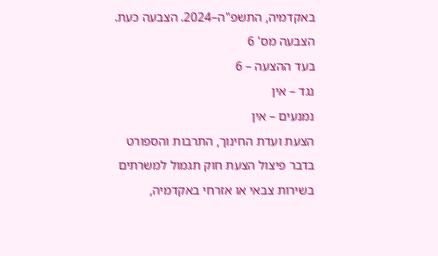באקדמיה, התשפ"ה–2024. הצבעה כעת.
הצבעה מס' 6
בעד ההצעה – 6
נגד – אין
נמנעים – אין
הצעת ועדת החינוך, התרבות והספורט בדבר פיצול הצעת חוק תגמול למשרתים בשירות צבאי או אזרחי באקדמיה,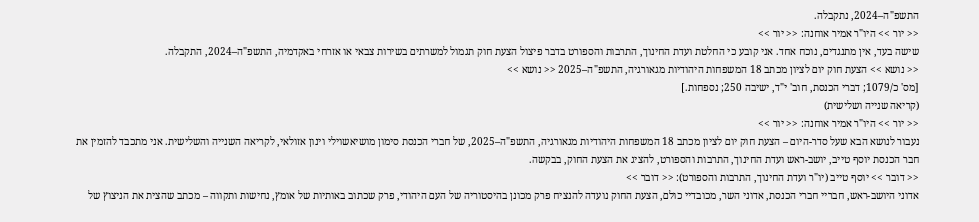התשפ"ה–2024, נתקבלה.
<< יור >> היו"ר אמיר אוחנה: << יור >>
שישה בעד, אין מתנגדים, נוכח אחד. אני קובע כי החלטת ועדת החינוך, התרבות והספורט בדבר פיצול הצעת חוק תגמול למשרתים בשירות צבאי או אזרחי באקדמיה, התשפ"ה–2024, התקבלה.
<< נושא >> הצעת חוק יום לציון מכתב 18 המשפחות היהודיות מגאורגיה, התשפ"ה–2025 << נושא >>
[מס' כ/1079; דברי הכנסת, חוב' י"ד, ישיבה 250; נספחות.]
(קריאה שנייה ושלישית)
<< יור >> היו"ר אמיר אוחנה: << יור >>
נעבור לנושא הבא שעל סדר-היום – הצעת חוק יום לציון מכתב 18 המשפחות היהודיות מגאורגיה, התשפ"ה–2025, של חברי הכנסת סימון מושיאשוילי וינון אזולאי, לקריאה השנייה והשלישית. אני מתכבד להזמין את חבר הכנסת יוסף טייב, יושב-ראש ועדת החינוך, התרבות והספורט, להציג את הצעת החוק, בבקשה.
<< דובר >> יוסף טייב (יו"ר ועדת החינוך, התרבות והספורט): << דובר >>
אדוני היושב-ראש, חבריי חברי הכנסת, אדוני השר, מכובדיי כולם, הצעת החוק נועדה להנציח פרק מכונן בהיסטוריה של העם היהודי, פרק שכתוב באותיות של אומץ, נחישות ותקווה – מכתב שהצית את הניצוץ של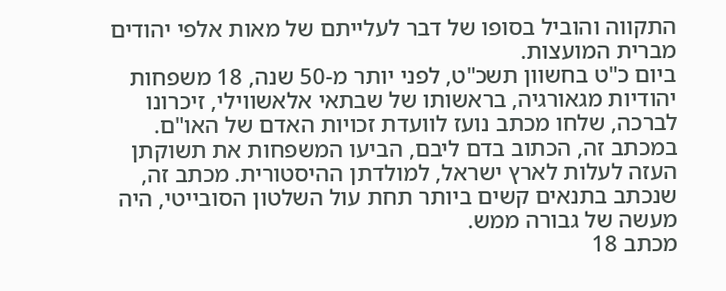התקווה והוביל בסופו של דבר לעלייתם של מאות אלפי יהודים מברית המועצות.
ביום כ"ט בחשוון תשכ"ט, לפני יותר מ-50 שנה, 18 משפחות יהודיות מגאורגיה, בראשותו של שבתאי אלאשווילי, זיכרונו לברכה, שלחו מכתב נועז לוועדת זכויות האדם של האו"ם. במכתב זה, הכתוב בדם ליבם, הביעו המשפחות את תשוקתן העזה לעלות לארץ ישראל, למולדתן ההיסטורית. מכתב זה, שנכתב בתנאים קשים ביותר תחת עול השלטון הסובייטי, היה מעשה של גבורה ממש.
מכתב 18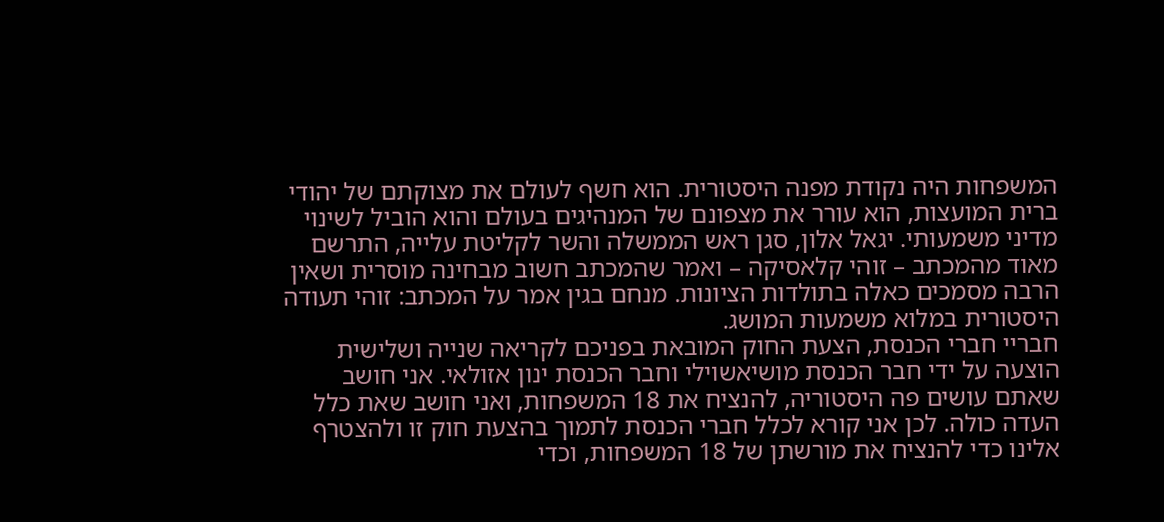המשפחות היה נקודת מפנה היסטורית. הוא חשף לעולם את מצוקתם של יהודי ברית המועצות, הוא עורר את מצפונם של המנהיגים בעולם והוא הוביל לשינוי מדיני משמעותי. יגאל אלון, סגן ראש הממשלה והשר לקליטת עלייה, התרשם מאוד מהמכתב – זוהי קלאסיקה – ואמר שהמכתב חשוב מבחינה מוסרית ושאין הרבה מסמכים כאלה בתולדות הציונות. מנחם בגין אמר על המכתב: זוהי תעודה היסטורית במלוא משמעות המושג.
חבריי חברי הכנסת, הצעת החוק המובאת בפניכם לקריאה שנייה ושלישית הוצעה על ידי חבר הכנסת מושיאשוילי וחבר הכנסת ינון אזולאי. אני חושב שאתם עושים פה היסטוריה, להנציח את 18 המשפחות, ואני חושב שאת כלל העדה כולה. לכן אני קורא לכלל חברי הכנסת לתמוך בהצעת חוק זו ולהצטרף אלינו כדי להנציח את מורשתן של 18 המשפחות, וכדי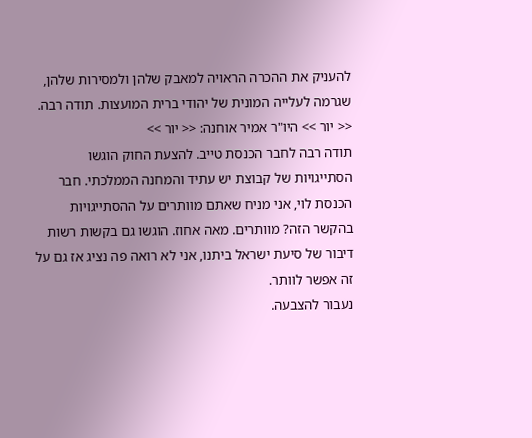להעניק את ההכרה הראויה למאבק שלהן ולמסירות שלהן, שגרמה לעלייה המונית של יהודי ברית המועצות. תודה רבה.
<< יור >> היו"ר אמיר אוחנה: << יור >>
תודה רבה לחבר הכנסת טייב. להצעת החוק הוגשו הסתייגויות של קבוצת יש עתיד והמחנה הממלכתי. חבר הכנסת לוי, אני מניח שאתם מוותרים על ההסתייגויות בהקשר הזה? מוותרים. מאה אחוז. הוגשו גם בקשות רשות דיבור של סיעת ישראל ביתנו, אני לא רואה פה נציג אז גם על זה אפשר לוותר.
נעבור להצבעה.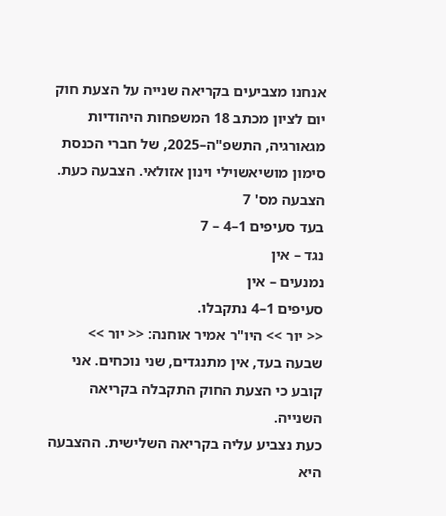אנחנו מצביעים בקריאה שנייה על הצעת חוק יום לציון מכתב 18 המשפחות היהודיות מגאורגיה, התשפ"ה–2025, של חברי הכנסת סימון מושיאשוילי וינון אזולאי. הצבעה כעת.
הצבעה מס' 7
בעד סעיפים 1–4 – 7
נגד – אין
נמנעים – אין
סעיפים 1–4 נתקבלו.
<< יור >> היו"ר אמיר אוחנה: << יור >>
שבעה בעד, אין מתנגדים, שני נוכחים. אני קובע כי הצעת החוק התקבלה בקריאה השנייה.
כעת נצביע עליה בקריאה השלישית. ההצבעה היא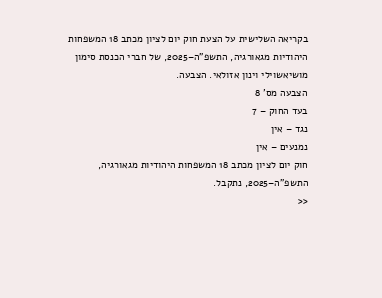בקריאה השלישית על הצעת חוק יום לציון מכתב 18 המשפחות היהודיות מגאורגיה, התשפ"ה–2025, של חברי הכנסת סימון מושיאשוילי וינון אזולאי. הצבעה.
הצבעה מס' 8
בעד החוק – 7
נגד – אין
נמנעים – אין
חוק יום לציון מכתב 18 המשפחות היהודיות מגאורגיה, התשפ"ה–2025, נתקבל.
<<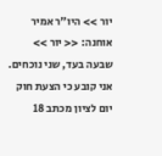יור >> היו"ר אמיר אוחנה: << יור >>
שבעה בעד, שני נוכחים. אני קובע כי הצעת חוק יום לציון מכתב 18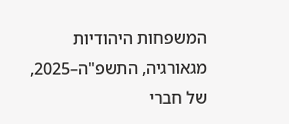המשפחות היהודיות מגאורגיה, התשפ"ה–2025, של חברי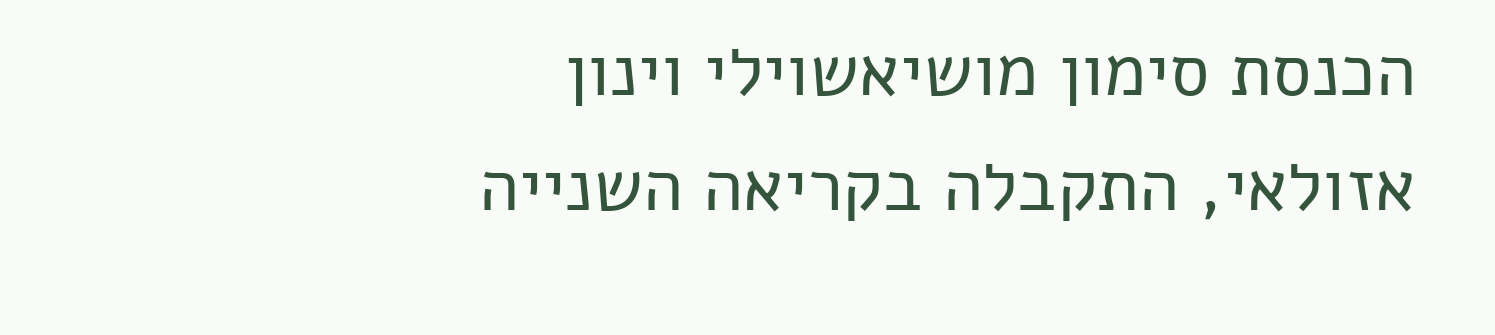הכנסת סימון מושיאשוילי וינון אזולאי, התקבלה בקריאה השנייה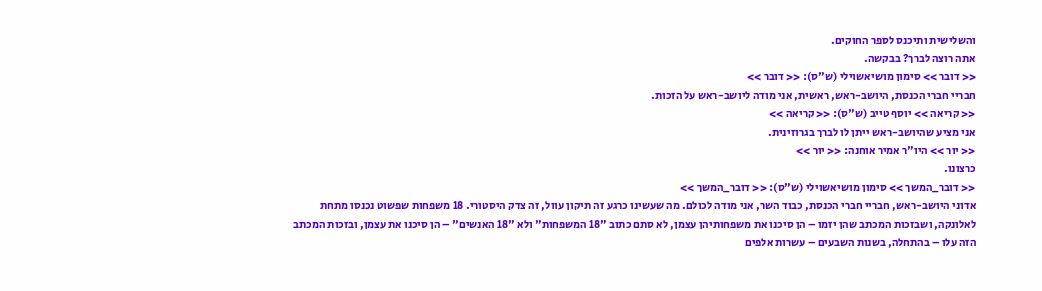והשלישית ותיכנס לספר החוקים.
אתה רוצה לברך? בבקשה.
<< דובר >> סימון מושיאשוילי (ש"ס): << דובר >>
חבריי חברי הכנסת, היושב-ראש, ראשית, אני מודה ליושב-ראש על הזכות.
<< קריאה >> יוסף טייב (ש"ס): << קריאה >>
אני מציע שהיושב-ראש ייתן לו לברך בגרוזינית.
<< יור >> היו"ר אמיר אוחנה: << יור >>
כרצונו.
<< דובר_המשך >> סימון מושיאשוילי (ש"ס): << דובר_המשך >>
אדוני היושב-ראש, חבריי חברי הכנסת, כבוד השר, אני מודה לכולם. מה שעשינו כרגע זה תיקון עוול, זה צדק היסטורי. 18 משפחות שפשוט נכנסו מתחת לאלונקה, ושבזכות המכתב שהן יזמו – הן סיכנו את משפחותיהן עצמן, לא סתם כתוב "18 המשפחות" ולא "18 האנשים" – הן סיכנו את עצמן, ובזכות המכתב הזה עלו – בהתחלה, בשנות השבעים – עשרות אלפים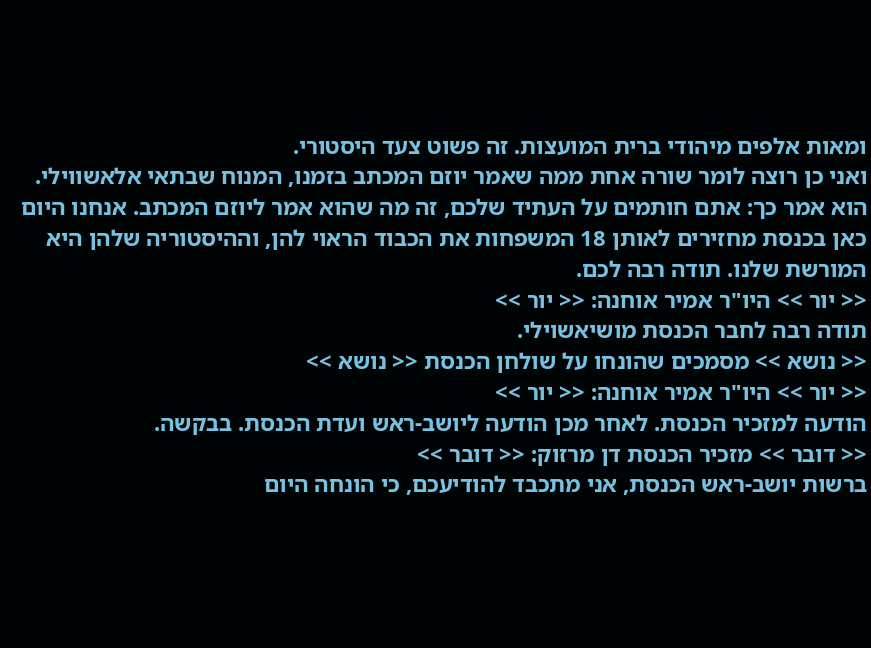ומאות אלפים מיהודי ברית המועצות. זה פשוט צעד היסטורי.
ואני כן רוצה לומר שורה אחת ממה שאמר יוזם המכתב בזמנו, המנוח שבתאי אלאשווילי. הוא אמר כך: אתם חותמים על העתיד שלכם, זה מה שהוא אמר ליוזם המכתב. אנחנו היום כאן בכנסת מחזירים לאותן 18 המשפחות את הכבוד הראוי להן, וההיסטוריה שלהן היא המורשת שלנו. תודה רבה לכם.
<< יור >> היו"ר אמיר אוחנה: << יור >>
תודה רבה לחבר הכנסת מושיאשוילי.
<< נושא >> מסמכים שהונחו על שולחן הכנסת << נושא >>
<< יור >> היו"ר אמיר אוחנה: << יור >>
הודעה למזכיר הכנסת. לאחר מכן הודעה ליושב-ראש ועדת הכנסת. בבקשה.
<< דובר >> מזכיר הכנסת דן מרזוק: << דובר >>
ברשות יושב-ראש הכנסת, אני מתכבד להודיעכם, כי הונחה היום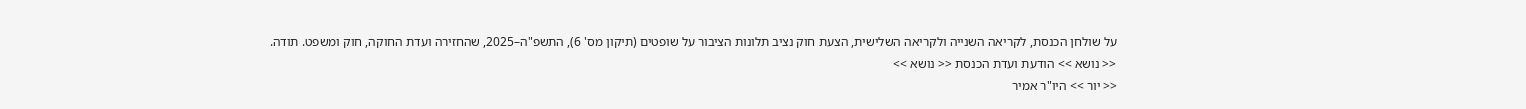על שולחן הכנסת, לקריאה השנייה ולקריאה השלישית, הצעת חוק נציב תלונות הציבור על שופטים (תיקון מס' 6), התשפ"ה–2025, שהחזירה ועדת החוקה, חוק ומשפט. תודה.
<< נושא >> הודעת ועדת הכנסת << נושא >>
<< יור >> היו"ר אמיר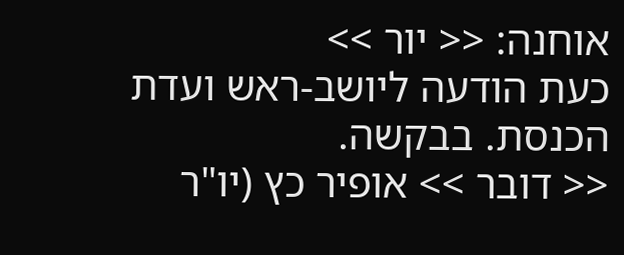אוחנה: << יור >>
כעת הודעה ליושב-ראש ועדת הכנסת. בבקשה.
<< דובר >> אופיר כץ (יו"ר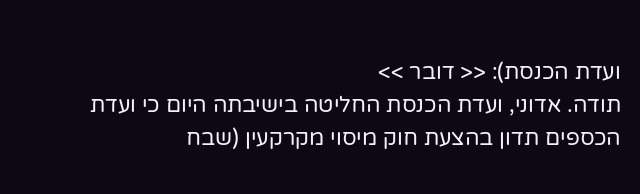ועדת הכנסת): << דובר >>
תודה. אדוני, ועדת הכנסת החליטה בישיבתה היום כי ועדת הכספים תדון בהצעת חוק מיסוי מקרקעין (שבח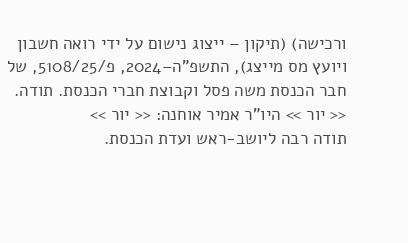ורכישה) (תיקון – ייצוג נישום על ידי רואה חשבון ויועץ מס מייצג), התשפ"ה–2024, פ/5108/25, של חבר הכנסת משה פסל וקבוצת חברי הכנסת. תודה.
<< יור >> היו"ר אמיר אוחנה: << יור >>
תודה רבה ליושב-ראש ועדת הכנסת.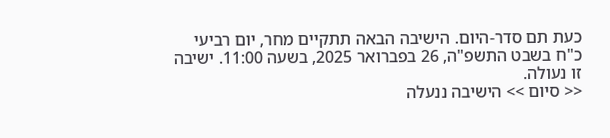כעת תם סדר-היום. הישיבה הבאה תתקיים מחר, יום רביעי כ"ח בשבט התשפ"ה, 26 בפברואר 2025, בשעה 11:00. ישיבה זו נעולה.
<< סיום >> הישיבה ננעלה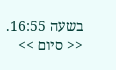בשעה 16:55. << סיום >>